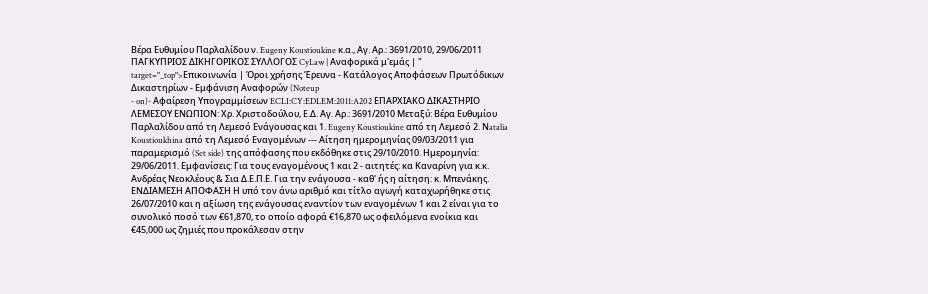Bέρα Ευθυμίου Παρλαλίδου ν. Eugeny Koustioukine κ.α., Αγ. Αρ.: 3691/2010, 29/06/2011 ΠΑΓΚΥΠΡΙΟΣ ΔΙΚΗΓΟΡΙΚΟΣ ΣΥΛΛΟΓΟΣ CyLaw | Αναφορικά μ'εμάς | " target="_top">Επικοινωνία | Όροι χρήσης Έρευνα - Κατάλογος Αποφάσεων Πρωτόδικων Δικαστηρίων - Εμφάνιση Αναφορών (Noteup
- on)- Αφαίρεση Υπογραμμίσεων ECLI:CY:EDLEM:2011:A202 ΕΠΑΡΧΙΑΚΟ ΔΙΚΑΣΤΗΡΙΟ ΛΕΜΕΣΟΥ ΕΝΩΠΙΟΝ: Xρ. Χριστοδούλου, Ε.Δ. Αγ. Αρ.: 3691/2010 Μεταξύ: Bέρα Ευθυμίου Παρλαλίδου από τη Λεμεσό Ενάγουσας και 1. Eugeny Koustioukine από τη Λεμεσό 2. Νatalia Koustioukhina από τη Λεμεσό Εναγομένων --- Αίτηση ημερομηνίας 09/03/2011 για παραμερισμό (Set side) της απόφασης που εκδόθηκε στις 29/10/2010. Ημερομηνία: 29/06/2011. Εμφανίσεις: Για τους εναγομένους 1 και 2 - αιτητές: κα Καναρίνη για κ.κ. Ανδρέας Νεοκλέους & Σια Δ.Ε.Π.Ε. Για την ενάγουσα - καθ' ής η αίτηση: κ. Μπενάκης. ΕΝΔΙΑΜΕΣΗ ΑΠΟΦΑΣΗ Η υπό τον άνω αριθμό και τίτλο αγωγή καταχωρήθηκε στις 26/07/2010 και η αξίωση της ενάγουσας εναντίον των εναγομένων 1 και 2 είναι για το συνολικό ποσό των €61,870, το οποίο αφορά €16,870 ως οφειλόμενα ενοίκια και €45,000 ως ζημιές που προκάλεσαν στην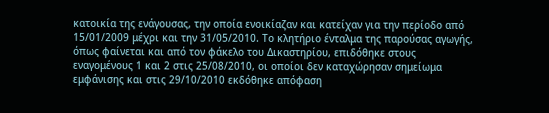κατοικία της ενάγουσας, την οποία ενοικίαζαν και κατείχαν για την περίοδο από 15/01/2009 μέχρι και την 31/05/2010. Το κλητήριο ένταλμα της παρούσας αγωγής, όπως φαίνεται και από τον φάκελο του Δικαστηρίου, επιδόθηκε στους εναγομένους 1 και 2 στις 25/08/2010, οι οποίοι δεν καταχώρησαν σημείωμα εμφάνισης και στις 29/10/2010 εκδόθηκε απόφαση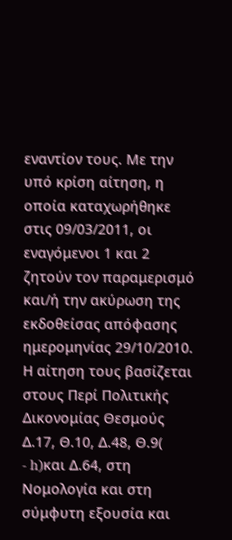εναντίον τους. Με την υπό κρίση αίτηση, η οποία καταχωρήθηκε στις 09/03/2011, οι εναγόμενοι 1 και 2 ζητούν τον παραμερισμό και/ή την ακύρωση της εκδοθείσας απόφασης ημερομηνίας 29/10/2010. Η αίτηση τους βασίζεται στους Περί Πολιτικής Δικονομίας Θεσμούς Δ.17, Θ.10, Δ.48, Θ.9(
- h)και Δ.64, στη Νομολογία και στη σύμφυτη εξουσία και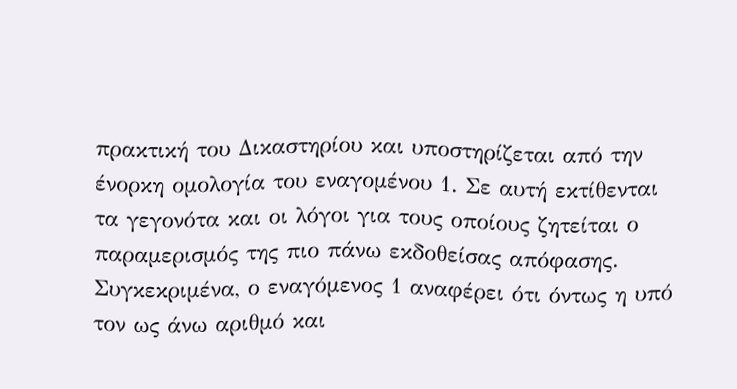πρακτική του Δικαστηρίου και υποστηρίζεται από την ένορκη ομολογία του εναγομένου 1. Σε αυτή εκτίθενται τα γεγονότα και οι λόγοι για τους οποίους ζητείται ο παραμερισμός της πιο πάνω εκδοθείσας απόφασης. Συγκεκριμένα, ο εναγόμενος 1 αναφέρει ότι όντως η υπό τον ως άνω αριθμό και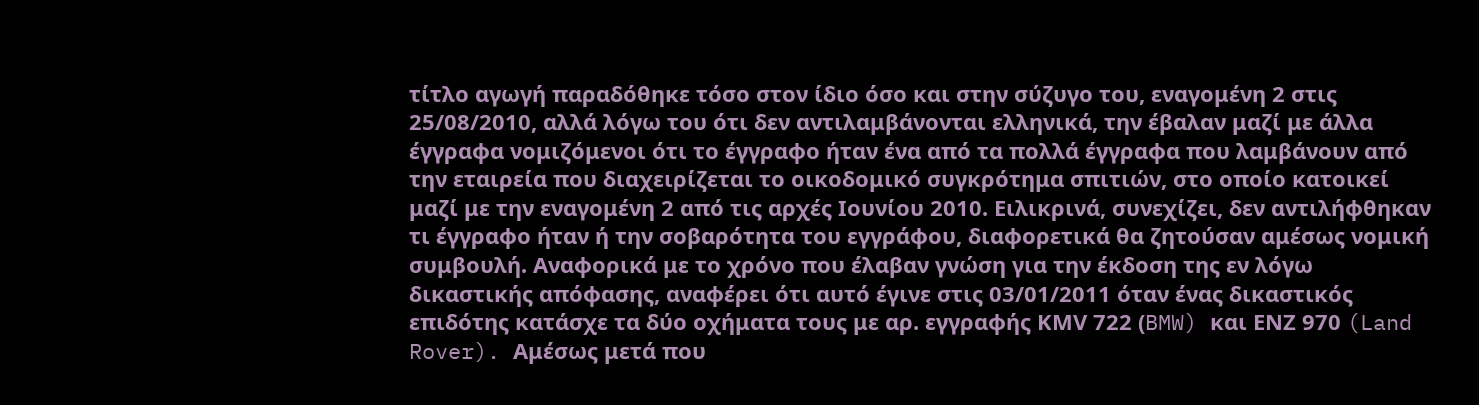τίτλο αγωγή παραδόθηκε τόσο στον ίδιο όσο και στην σύζυγο του, εναγομένη 2 στις 25/08/2010, αλλά λόγω του ότι δεν αντιλαμβάνονται ελληνικά, την έβαλαν μαζί με άλλα έγγραφα νομιζόμενοι ότι το έγγραφο ήταν ένα από τα πολλά έγγραφα που λαμβάνουν από την εταιρεία που διαχειρίζεται το οικοδομικό συγκρότημα σπιτιών, στο οποίο κατοικεί μαζί με την εναγομένη 2 από τις αρχές Ιουνίου 2010. Ειλικρινά, συνεχίζει, δεν αντιλήφθηκαν τι έγγραφο ήταν ή την σοβαρότητα του εγγράφου, διαφορετικά θα ζητούσαν αμέσως νομική συμβουλή. Αναφορικά με το χρόνο που έλαβαν γνώση για την έκδοση της εν λόγω δικαστικής απόφασης, αναφέρει ότι αυτό έγινε στις 03/01/2011 όταν ένας δικαστικός επιδότης κατάσχε τα δύο οχήματα τους με αρ. εγγραφής ΚΜV 722 (BMW) και ΕΝΖ 970 (Land Rover). Aμέσως μετά που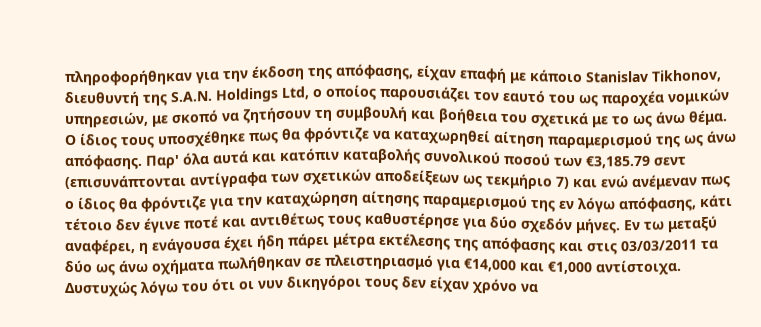πληροφορήθηκαν για την έκδοση της απόφασης, είχαν επαφή με κάποιο Stanislav Tikhonov, διευθυντή της S.A.N. Holdings Ltd, o οποίος παρουσιάζει τον εαυτό του ως παροχέα νομικών υπηρεσιών, με σκοπό να ζητήσουν τη συμβουλή και βοήθεια του σχετικά με το ως άνω θέμα. Ο ίδιος τους υποσχέθηκε πως θα φρόντιζε να καταχωρηθεί αίτηση παραμερισμού της ως άνω απόφασης. Παρ' όλα αυτά και κατόπιν καταβολής συνολικού ποσού των €3,185.79 σεντ (επισυνάπτονται αντίγραφα των σχετικών αποδείξεων ως τεκμήριο 7) και ενώ ανέμεναν πως ο ίδιος θα φρόντιζε για την καταχώρηση αίτησης παραμερισμού της εν λόγω απόφασης, κάτι τέτοιο δεν έγινε ποτέ και αντιθέτως τους καθυστέρησε για δύο σχεδόν μήνες. Εν τω μεταξύ αναφέρει, η ενάγουσα έχει ήδη πάρει μέτρα εκτέλεσης της απόφασης και στις 03/03/2011 τα δύο ως άνω οχήματα πωλήθηκαν σε πλειστηριασμό για €14,000 και €1,000 αντίστοιχα. Δυστυχώς λόγω του ότι οι νυν δικηγόροι τους δεν είχαν χρόνο να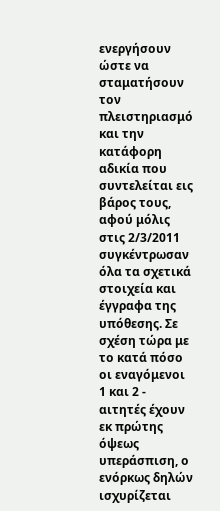ενεργήσουν ώστε να σταματήσουν τον πλειστηριασμό και την κατάφορη αδικία που συντελείται εις βάρος τους, αφού μόλις στις 2/3/2011 συγκέντρωσαν όλα τα σχετικά στοιχεία και έγγραφα της υπόθεσης. Σε σχέση τώρα με το κατά πόσο οι εναγόμενοι 1 και 2 - αιτητές έχουν εκ πρώτης όψεως υπεράσπιση, ο ενόρκως δηλών ισχυρίζεται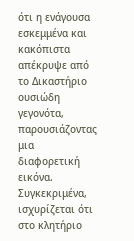ότι η ενάγουσα εσκεμμένα και κακόπιστα απέκρυψε από το Δικαστήριο ουσιώδη γεγονότα, παρουσιάζοντας μια διαφορετική εικόνα. Συγκεκριμένα, ισχυρίζεται ότι στο κλητήριο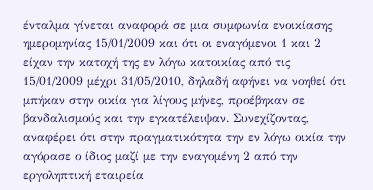ένταλμα γίνεται αναφορά σε μια συμφωνία ενοικίασης ημερομηνίας 15/01/2009 και ότι οι εναγόμενοι 1 και 2 είχαν την κατοχή της εν λόγω κατοικίας από τις 15/01/2009 μέχρι 31/05/2010, δηλαδή αφήνει να νοηθεί ότι μπήκαν στην οικία για λίγους μήνες, προέβηκαν σε βανδαλισμούς και την εγκατέλειψαν. Συνεχίζοντας, αναφέρει ότι στην πραγματικότητα την εν λόγω οικία την αγόρασε ο ίδιος μαζί με την εναγομένη 2 από την εργοληπτική εταιρεία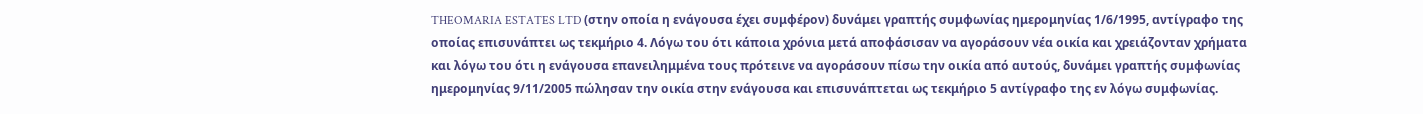THEOMARIA ESTATES LTD (στην οποία η ενάγουσα έχει συμφέρον) δυνάμει γραπτής συμφωνίας ημερομηνίας 1/6/1995, αντίγραφο της οποίας επισυνάπτει ως τεκμήριο 4. Λόγω του ότι κάποια χρόνια μετά αποφάσισαν να αγοράσουν νέα οικία και χρειάζονταν χρήματα και λόγω του ότι η ενάγουσα επανειλημμένα τους πρότεινε να αγοράσουν πίσω την οικία από αυτούς, δυνάμει γραπτής συμφωνίας ημερομηνίας 9/11/2005 πώλησαν την οικία στην ενάγουσα και επισυνάπτεται ως τεκμήριο 5 αντίγραφο της εν λόγω συμφωνίας.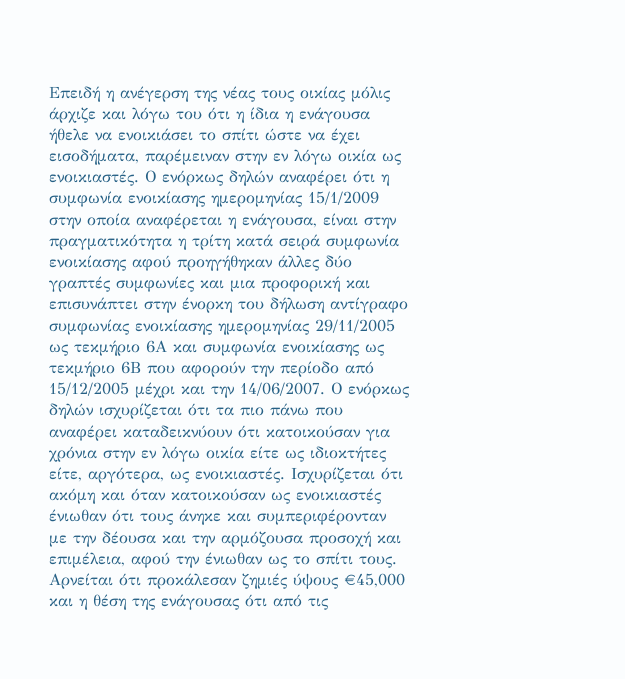Επειδή η ανέγερση της νέας τους οικίας μόλις άρχιζε και λόγω του ότι η ίδια η ενάγουσα ήθελε να ενοικιάσει το σπίτι ώστε να έχει εισοδήματα, παρέμειναν στην εν λόγω οικία ως ενοικιαστές. Ο ενόρκως δηλών αναφέρει ότι η συμφωνία ενοικίασης ημερομηνίας 15/1/2009 στην οποία αναφέρεται η ενάγουσα, είναι στην πραγματικότητα η τρίτη κατά σειρά συμφωνία ενοικίασης αφού προηγήθηκαν άλλες δύο γραπτές συμφωνίες και μια προφορική και επισυνάπτει στην ένορκη του δήλωση αντίγραφο συμφωνίας ενοικίασης ημερομηνίας 29/11/2005 ως τεκμήριο 6Α και συμφωνία ενοικίασης ως τεκμήριο 6Β που αφορούν την περίοδο από 15/12/2005 μέχρι και την 14/06/2007. Ο ενόρκως δηλών ισχυρίζεται ότι τα πιο πάνω που αναφέρει καταδεικνύουν ότι κατοικούσαν για χρόνια στην εν λόγω οικία είτε ως ιδιοκτήτες είτε, αργότερα, ως ενοικιαστές. Ισχυρίζεται ότι ακόμη και όταν κατοικούσαν ως ενοικιαστές ένιωθαν ότι τους άνηκε και συμπεριφέρονταν με την δέουσα και την αρμόζουσα προσοχή και επιμέλεια, αφού την ένιωθαν ως το σπίτι τους. Αρνείται ότι προκάλεσαν ζημιές ύψους €45,000 και η θέση της ενάγουσας ότι από τις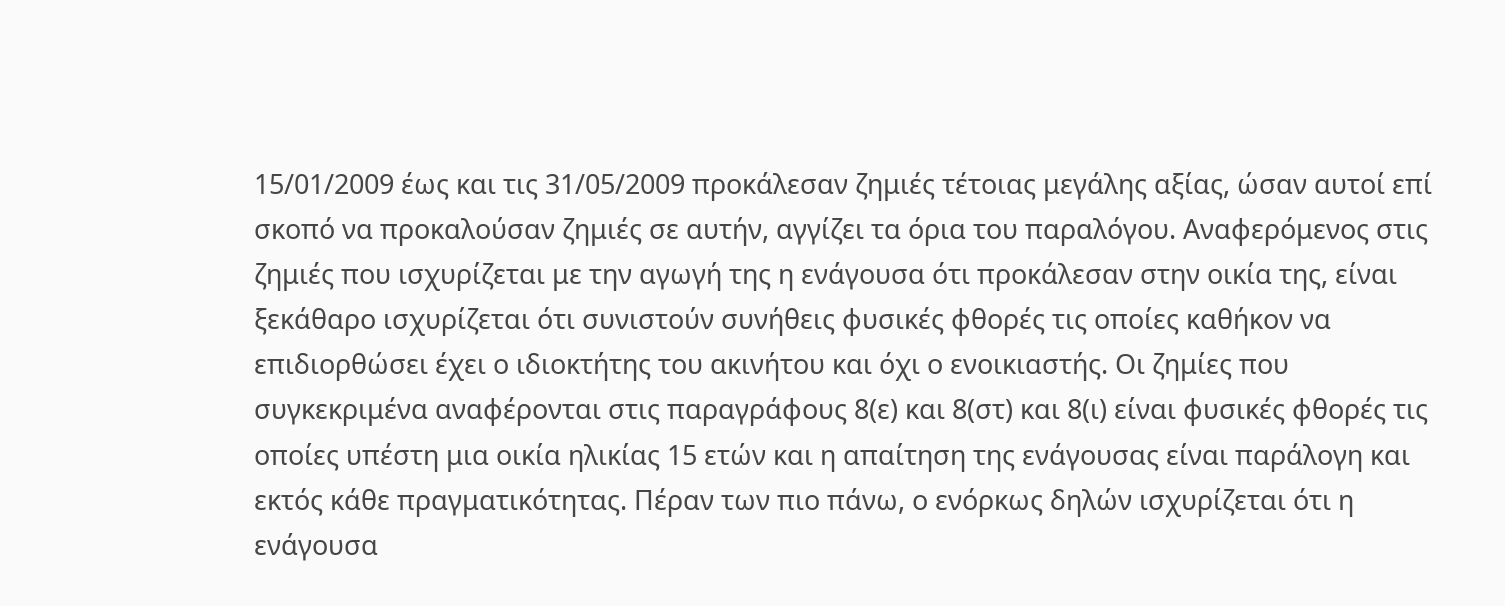15/01/2009 έως και τις 31/05/2009 προκάλεσαν ζημιές τέτοιας μεγάλης αξίας, ώσαν αυτοί επί σκοπό να προκαλούσαν ζημιές σε αυτήν, αγγίζει τα όρια του παραλόγου. Αναφερόμενος στις ζημιές που ισχυρίζεται με την αγωγή της η ενάγουσα ότι προκάλεσαν στην οικία της, είναι ξεκάθαρο ισχυρίζεται ότι συνιστούν συνήθεις φυσικές φθορές τις οποίες καθήκον να επιδιορθώσει έχει ο ιδιοκτήτης του ακινήτου και όχι ο ενοικιαστής. Οι ζημίες που συγκεκριμένα αναφέρονται στις παραγράφους 8(ε) και 8(στ) και 8(ι) είναι φυσικές φθορές τις οποίες υπέστη μια οικία ηλικίας 15 ετών και η απαίτηση της ενάγουσας είναι παράλογη και εκτός κάθε πραγματικότητας. Πέραν των πιο πάνω, ο ενόρκως δηλών ισχυρίζεται ότι η ενάγουσα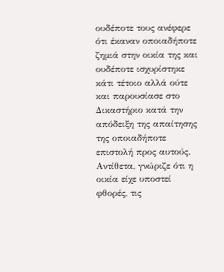ουδέποτε τους ανέφερε ότι έκαναν οποιαδήποτε ζημιά στην οικία της και ουδέποτε ισχυρίστηκε κάτι τέτοιο αλλά ούτε και παρουσίασε στο Δικαστήριο κατά την απόδειξη της απαίτησης της οποιαδήποτε επιστολή προς αυτούς. Αντίθετα, γνώριζε ότι η οικία είχε υποστεί φθορές, τις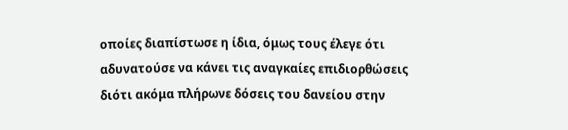οποίες διαπίστωσε η ίδια, όμως τους έλεγε ότι αδυνατούσε να κάνει τις αναγκαίες επιδιορθώσεις διότι ακόμα πλήρωνε δόσεις του δανείου στην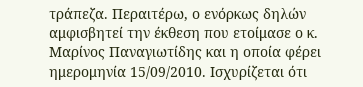τράπεζα. Περαιτέρω, ο ενόρκως δηλών αμφισβητεί την έκθεση που ετοίμασε ο κ. Μαρίνος Παναγιωτίδης και η οποία φέρει ημερομηνία 15/09/2010. Ισχυρίζεται ότι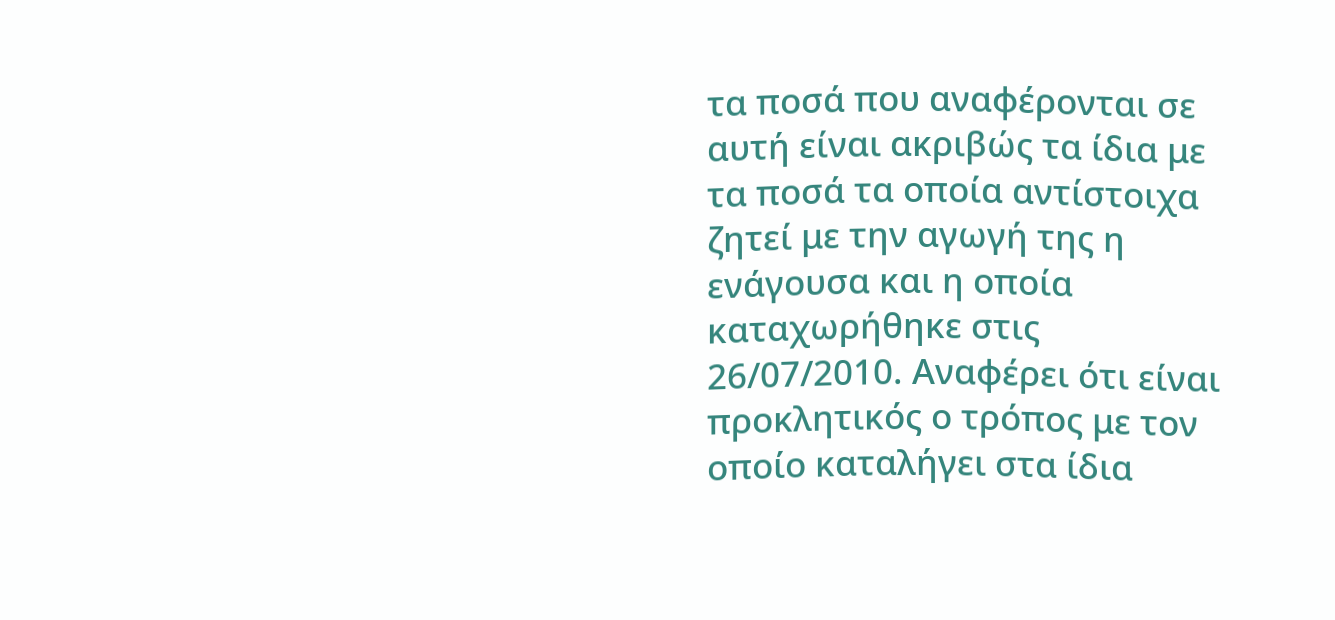τα ποσά που αναφέρονται σε αυτή είναι ακριβώς τα ίδια με τα ποσά τα οποία αντίστοιχα ζητεί με την αγωγή της η ενάγουσα και η οποία καταχωρήθηκε στις 26/07/2010. Αναφέρει ότι είναι προκλητικός ο τρόπος με τον οποίο καταλήγει στα ίδια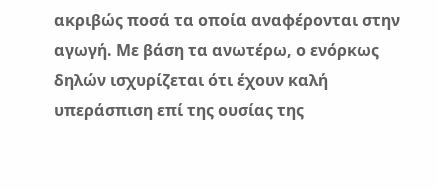ακριβώς ποσά τα οποία αναφέρονται στην αγωγή. Με βάση τα ανωτέρω, ο ενόρκως δηλών ισχυρίζεται ότι έχουν καλή υπεράσπιση επί της ουσίας της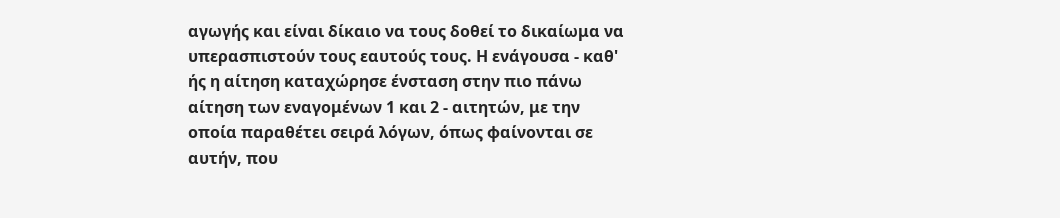αγωγής και είναι δίκαιο να τους δοθεί το δικαίωμα να υπερασπιστούν τους εαυτούς τους. Η ενάγουσα - καθ' ής η αίτηση καταχώρησε ένσταση στην πιο πάνω αίτηση των εναγομένων 1 και 2 - αιτητών, με την οποία παραθέτει σειρά λόγων, όπως φαίνονται σε αυτήν, που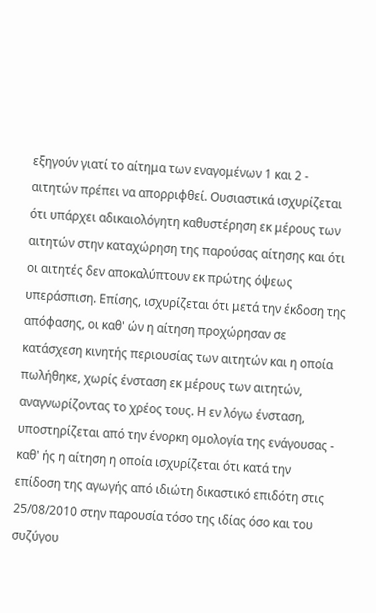εξηγούν γιατί το αίτημα των εναγομένων 1 και 2 - αιτητών πρέπει να απορριφθεί. Ουσιαστικά ισχυρίζεται ότι υπάρχει αδικαιολόγητη καθυστέρηση εκ μέρους των αιτητών στην καταχώρηση της παρούσας αίτησης και ότι οι αιτητές δεν αποκαλύπτουν εκ πρώτης όψεως υπεράσπιση. Επίσης, ισχυρίζεται ότι μετά την έκδοση της απόφασης, οι καθ' ών η αίτηση προχώρησαν σε κατάσχεση κινητής περιουσίας των αιτητών και η οποία πωλήθηκε, χωρίς ένσταση εκ μέρους των αιτητών, αναγνωρίζοντας το χρέος τους. Η εν λόγω ένσταση, υποστηρίζεται από την ένορκη ομολογία της ενάγουσας - καθ' ής η αίτηση η οποία ισχυρίζεται ότι κατά την επίδοση της αγωγής από ιδιώτη δικαστικό επιδότη στις 25/08/2010 στην παρουσία τόσο της ιδίας όσο και του συζύγου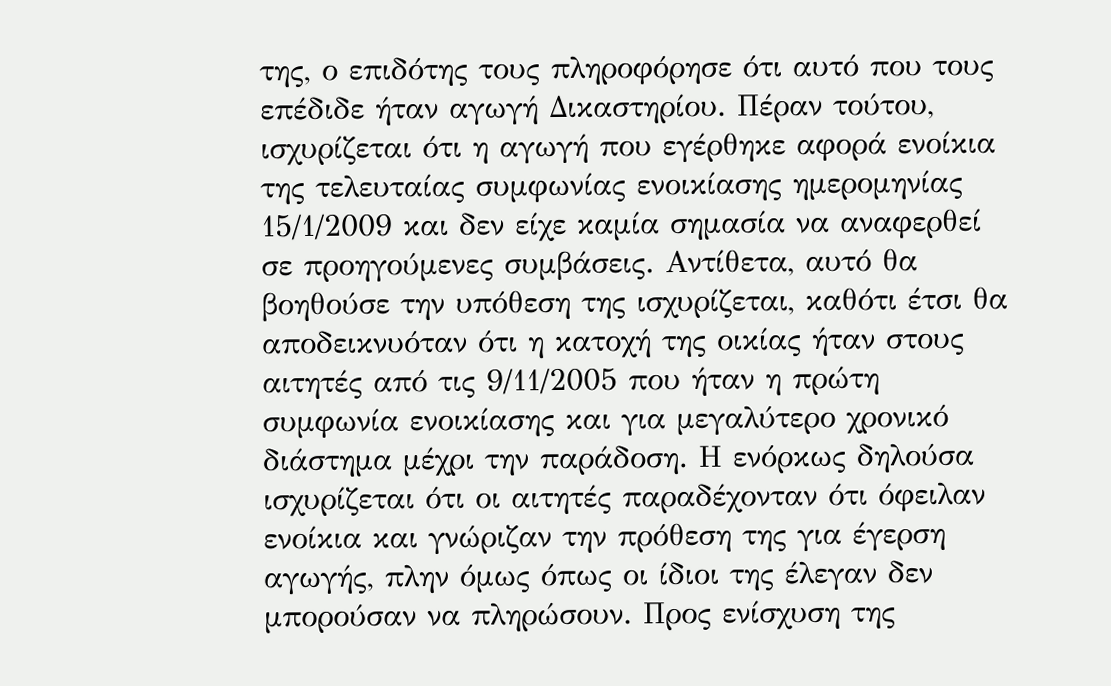της, ο επιδότης τους πληροφόρησε ότι αυτό που τους επέδιδε ήταν αγωγή Δικαστηρίου. Πέραν τούτου, ισχυρίζεται ότι η αγωγή που εγέρθηκε αφορά ενοίκια της τελευταίας συμφωνίας ενοικίασης ημερομηνίας 15/1/2009 και δεν είχε καμία σημασία να αναφερθεί σε προηγούμενες συμβάσεις. Αντίθετα, αυτό θα βοηθούσε την υπόθεση της ισχυρίζεται, καθότι έτσι θα αποδεικνυόταν ότι η κατοχή της οικίας ήταν στους αιτητές από τις 9/11/2005 που ήταν η πρώτη συμφωνία ενοικίασης και για μεγαλύτερο χρονικό διάστημα μέχρι την παράδοση. Η ενόρκως δηλούσα ισχυρίζεται ότι οι αιτητές παραδέχονταν ότι όφειλαν ενοίκια και γνώριζαν την πρόθεση της για έγερση αγωγής, πλην όμως όπως οι ίδιοι της έλεγαν δεν μπορούσαν να πληρώσουν. Προς ενίσχυση της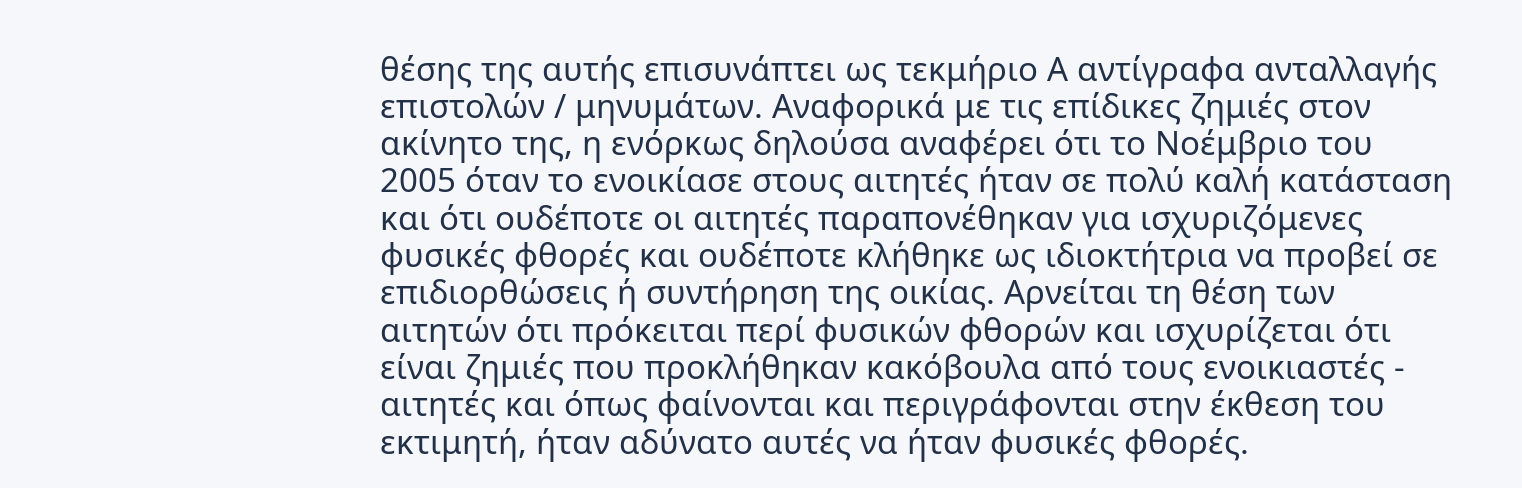θέσης της αυτής επισυνάπτει ως τεκμήριο Α αντίγραφα ανταλλαγής επιστολών / μηνυμάτων. Αναφορικά με τις επίδικες ζημιές στον ακίνητο της, η ενόρκως δηλούσα αναφέρει ότι το Νοέμβριο του 2005 όταν το ενοικίασε στους αιτητές ήταν σε πολύ καλή κατάσταση και ότι ουδέποτε οι αιτητές παραπονέθηκαν για ισχυριζόμενες φυσικές φθορές και ουδέποτε κλήθηκε ως ιδιοκτήτρια να προβεί σε επιδιορθώσεις ή συντήρηση της οικίας. Αρνείται τη θέση των αιτητών ότι πρόκειται περί φυσικών φθορών και ισχυρίζεται ότι είναι ζημιές που προκλήθηκαν κακόβουλα από τους ενοικιαστές - αιτητές και όπως φαίνονται και περιγράφονται στην έκθεση του εκτιμητή, ήταν αδύνατο αυτές να ήταν φυσικές φθορές.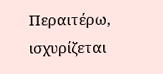Περαιτέρω, ισχυρίζεται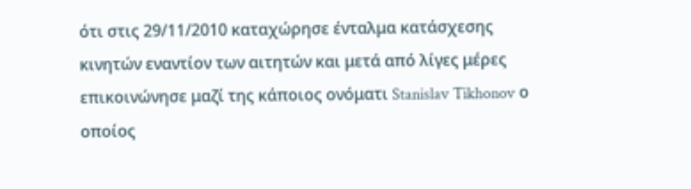ότι στις 29/11/2010 καταχώρησε ένταλμα κατάσχεσης κινητών εναντίον των αιτητών και μετά από λίγες μέρες επικοινώνησε μαζί της κάποιος ονόματι Stanislav Tikhonov ο οποίος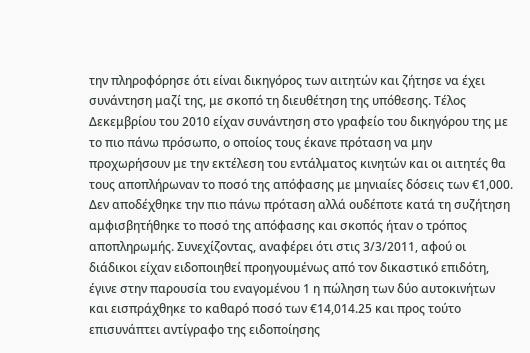την πληροφόρησε ότι είναι δικηγόρος των αιτητών και ζήτησε να έχει συνάντηση μαζί της, με σκοπό τη διευθέτηση της υπόθεσης. Τέλος Δεκεμβρίου του 2010 είχαν συνάντηση στο γραφείο του δικηγόρου της με το πιο πάνω πρόσωπο, ο οποίος τους έκανε πρόταση να μην προχωρήσουν με την εκτέλεση του εντάλματος κινητών και οι αιτητές θα τους αποπλήρωναν το ποσό της απόφασης με μηνιαίες δόσεις των €1,000. Δεν αποδέχθηκε την πιο πάνω πρόταση αλλά ουδέποτε κατά τη συζήτηση αμφισβητήθηκε το ποσό της απόφασης και σκοπός ήταν ο τρόπος αποπληρωμής. Συνεχίζοντας, αναφέρει ότι στις 3/3/2011, αφού οι διάδικοι είχαν ειδοποιηθεί προηγουμένως από τον δικαστικό επιδότη, έγινε στην παρουσία του εναγομένου 1 η πώληση των δύο αυτοκινήτων και εισπράχθηκε το καθαρό ποσό των €14,014.25 και προς τούτο επισυνάπτει αντίγραφο της ειδοποίησης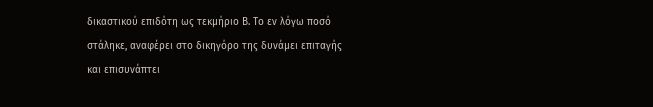δικαστικού επιδότη ως τεκμήριο Β. Το εν λόγω ποσό στάληκε, αναφέρει στο δικηγόρο της δυνάμει επιταγής και επισυνάπτει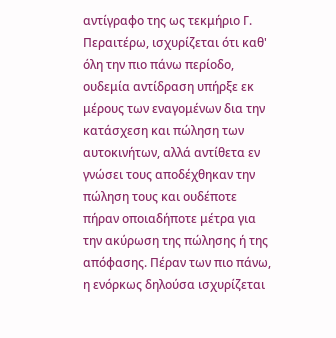αντίγραφο της ως τεκμήριο Γ. Περαιτέρω, ισχυρίζεται ότι καθ' όλη την πιο πάνω περίοδο, ουδεμία αντίδραση υπήρξε εκ μέρους των εναγομένων δια την κατάσχεση και πώληση των αυτοκινήτων, αλλά αντίθετα εν γνώσει τους αποδέχθηκαν την πώληση τους και ουδέποτε πήραν οποιαδήποτε μέτρα για την ακύρωση της πώλησης ή της απόφασης. Πέραν των πιο πάνω, η ενόρκως δηλούσα ισχυρίζεται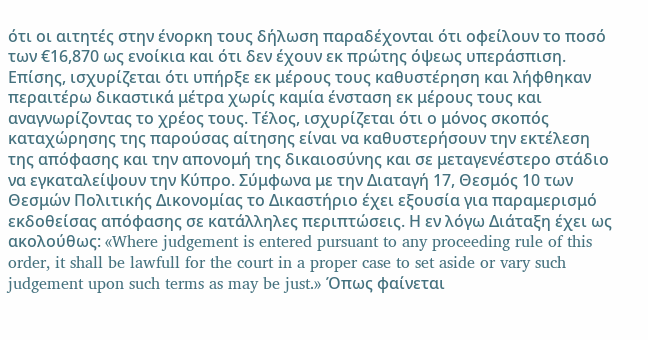ότι οι αιτητές στην ένορκη τους δήλωση παραδέχονται ότι οφείλουν το ποσό των €16,870 ως ενοίκια και ότι δεν έχουν εκ πρώτης όψεως υπεράσπιση. Επίσης, ισχυρίζεται ότι υπήρξε εκ μέρους τους καθυστέρηση και λήφθηκαν περαιτέρω δικαστικά μέτρα χωρίς καμία ένσταση εκ μέρους τους και αναγνωρίζοντας το χρέος τους. Τέλος, ισχυρίζεται ότι ο μόνος σκοπός καταχώρησης της παρούσας αίτησης είναι να καθυστερήσουν την εκτέλεση της απόφασης και την απονομή της δικαιοσύνης και σε μεταγενέστερο στάδιο να εγκαταλείψουν την Κύπρο. Σύμφωνα με την Διαταγή 17, Θεσμός 10 των Θεσμών Πολιτικής Δικονομίας το Δικαστήριο έχει εξουσία για παραμερισμό εκδοθείσας απόφασης σε κατάλληλες περιπτώσεις. Η εν λόγω Διάταξη έχει ως ακολούθως: «Where judgement is entered pursuant to any proceeding rule of this order, it shall be lawfull for the court in a proper case to set aside or vary such judgement upon such terms as may be just.» Όπως φαίνεται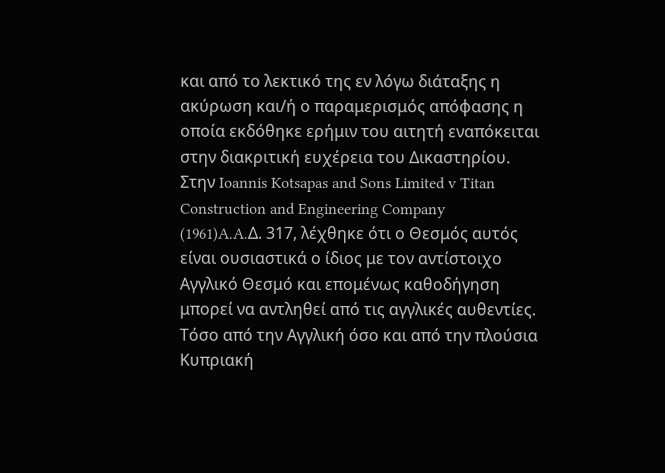και από το λεκτικό της εν λόγω διάταξης η ακύρωση και/ή ο παραμερισμός απόφασης η οποία εκδόθηκε ερήμιν του αιτητή εναπόκειται στην διακριτική ευχέρεια του Δικαστηρίου. Στην Ioannis Kotsapas and Sons Limited v Titan Construction and Engineering Company
(1961)A.A.Δ. 317, λέχθηκε ότι ο Θεσμός αυτός είναι ουσιαστικά ο ίδιος με τον αντίστοιχο Αγγλικό Θεσμό και επομένως καθοδήγηση μπορεί να αντληθεί από τις αγγλικές αυθεντίες. Τόσο από την Αγγλική όσο και από την πλούσια Κυπριακή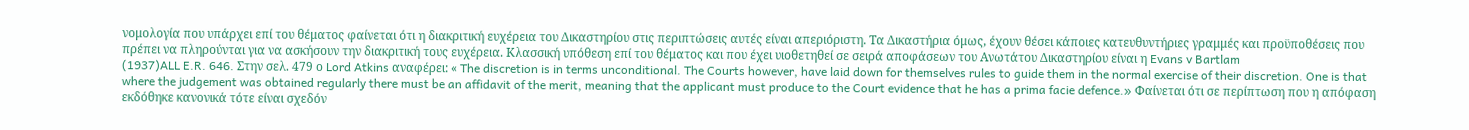νομολογία που υπάρχει επί του θέματος φαίνεται ότι η διακριτική ευχέρεια του Δικαστηρίου στις περιπτώσεις αυτές είναι απεριόριστη. Τα Δικαστήρια όμως, έχουν θέσει κάποιες κατευθυντήριες γραμμές και προϋποθέσεις που πρέπει να πληρούνται για να ασκήσουν την διακριτική τους ευχέρεια. Κλασσική υπόθεση επί του θέματος και που έχει υιοθετηθεί σε σειρά αποφάσεων του Ανωτάτου Δικαστηρίου είναι η Evans v Bartlam
(1937)ALL E.R. 646. Στην σελ. 479 ο Lord Atkins αναφέρει: « The discretion is in terms unconditional. The Courts however, have laid down for themselves rules to guide them in the normal exercise of their discretion. One is that where the judgement was obtained regularly there must be an affidavit of the merit, meaning that the applicant must produce to the Court evidence that he has a prima facie defence.» Φαίνεται ότι σε περίπτωση που η απόφαση εκδόθηκε κανονικά τότε είναι σχεδόν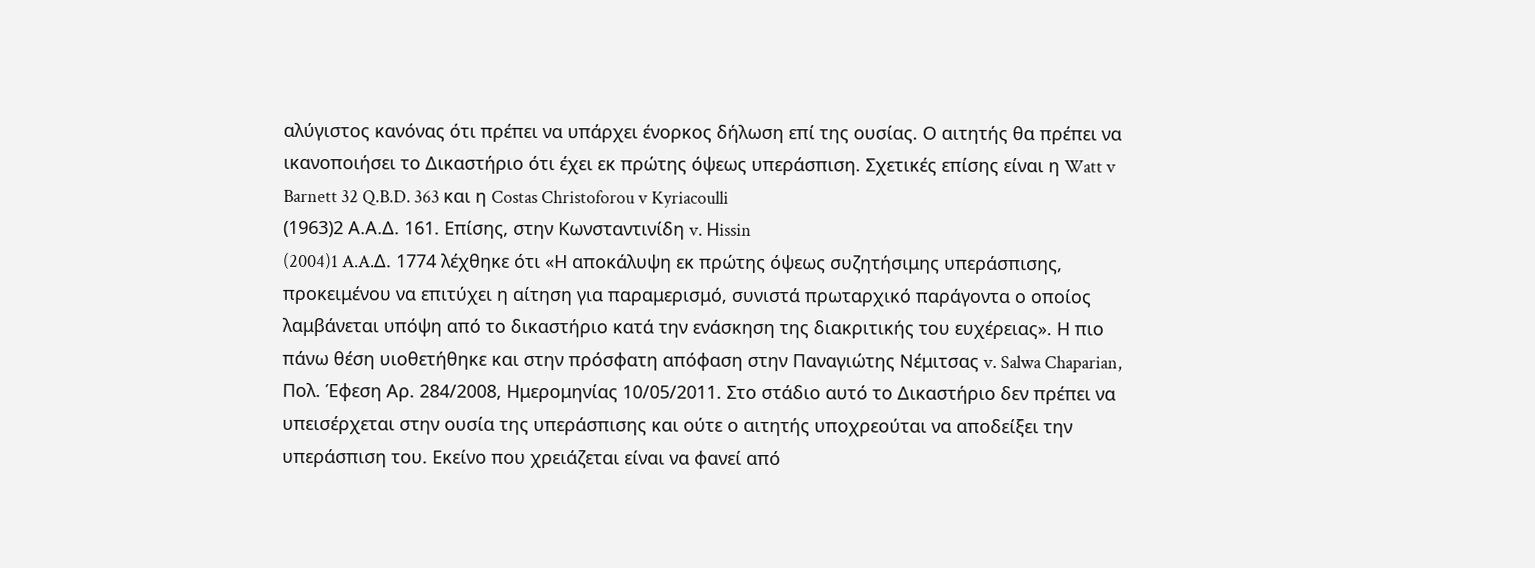αλύγιστος κανόνας ότι πρέπει να υπάρχει ένορκος δήλωση επί της ουσίας. Ο αιτητής θα πρέπει να ικανοποιήσει το Δικαστήριο ότι έχει εκ πρώτης όψεως υπεράσπιση. Σχετικές επίσης είναι η Watt v Barnett 32 Q.B.D. 363 και η Costas Christoforou v Kyriacoulli
(1963)2 Α.Α.Δ. 161. Eπίσης, στην Κωνσταντινίδη v. Ηissin
(2004)1 A.A.Δ. 1774 λέχθηκε ότι «Η αποκάλυψη εκ πρώτης όψεως συζητήσιμης υπεράσπισης, προκειμένου να επιτύχει η αίτηση για παραμερισμό, συνιστά πρωταρχικό παράγοντα ο οποίος λαμβάνεται υπόψη από το δικαστήριο κατά την ενάσκηση της διακριτικής του ευχέρειας». Η πιο πάνω θέση υιοθετήθηκε και στην πρόσφατη απόφαση στην Παναγιώτης Νέμιτσας v. Salwa Chaparian, Πολ. Έφεση Αρ. 284/2008, Ημερομηνίας 10/05/2011. Στο στάδιο αυτό το Δικαστήριο δεν πρέπει να υπεισέρχεται στην ουσία της υπεράσπισης και ούτε ο αιτητής υποχρεούται να αποδείξει την υπεράσπιση του. Εκείνο που χρειάζεται είναι να φανεί από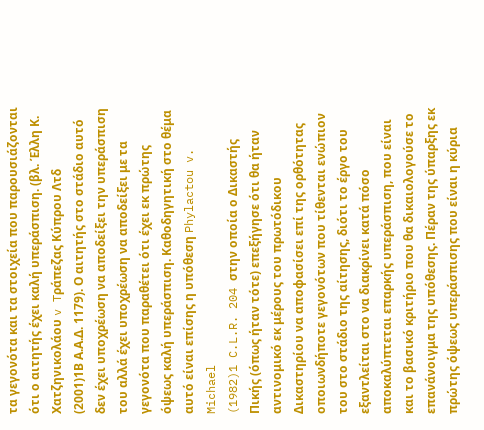τα γεγονότα και τα στοιχεία που παρουσιάζονται ότι ο αιτητής έχει καλή υπεράσπιση. (βλ. Έλλη Κ. Χατζηνικολάου v Tράπεζας Κύπρου Λτδ
(2001)1Β Α.Α.Δ. 1179). Ο αιτητής στο στάδιο αυτό δεν έχει υποχρέωση να αποδείξει την υπεράσπιση του αλλά έχει υποχρέωση να αποδείξει με τα γεγονότα που παραθέτει ότι έχει εκ πρώτης όψεως καλή υπεράσπιση. Καθοδηγητική στο θέμα αυτό είναι επίσης η υπόθεση Phylactou v. Michael
(1982)1 C.L.R. 204 στην οποία ο Δικαστής Πικής (όπως ήταν τότε) επεξήγησε ότι θα ήταν αντινομικό εκ μέρους του πρωτόδικου Δικαστηρίου να αποφασίσει επί της ορθότητας οποιωνδήποτε γεγονότων που τίθενται ενώπιον του στο στάδιο της αίτησης, διότι το έργο του εξαντλείται στο να διακρίνει κατά πόσο αποκαλύπτεται επαρκής υπεράσπιση, που είναι και το βασικό κριτήριο που θα δικαιολογούσε το επανάνοιγμα της υπόθεσης. Πέραν της ύπαρξης εκ πρώτης όψεως υπεράσπισης που είναι η κύρια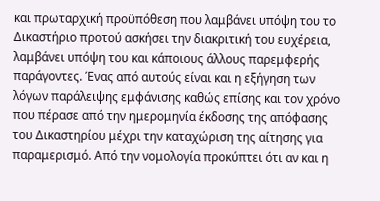και πρωταρχική προϋπόθεση που λαμβάνει υπόψη του το Δικαστήριο προτού ασκήσει την διακριτική του ευχέρεια, λαμβάνει υπόψη του και κάποιους άλλους παρεμφερής παράγοντες. Ένας από αυτούς είναι και η εξήγηση των λόγων παράλειψης εμφάνισης καθώς επίσης και τον χρόνο που πέρασε από την ημερομηνία έκδοσης της απόφασης του Δικαστηρίου μέχρι την καταχώριση της αίτησης για παραμερισμό. Από την νομολογία προκύπτει ότι αν και η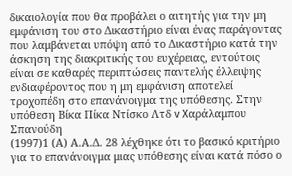δικαιολογία που θα προβάλει ο αιτητής για την μη εμφάνιση του στο Δικαστήριο είναι ένας παράγοντας που λαμβάνεται υπόψη από το Δικαστήριο κατά την άσκηση της διακριτικής του ευχέρειας, εντούτοις είναι σε καθαρές περιπτώσεις παντελής έλλειψης ενδιαφέροντος που η μη εμφάνιση αποτελεί τροχοπέδη στο επανάνοιγμα της υπόθεσης. Στην υπόθεση Bίκα Πίκα Ντίσκο Λτδ v Xαράλαμπου Σπανούδη
(1997)1 (Α) Α.Α.Δ. 28 λέχθηκε ότι το βασικό κριτήριο για το επανάνοιγμα μιας υπόθεσης είναι κατά πόσο ο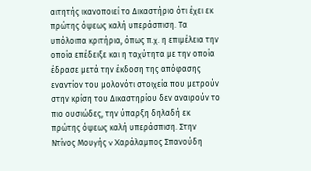αιτητής ικανοποιεί το Δικαστήριο ότι έχει εκ πρώτης όψεως καλή υπεράσπιση. Τα υπόλοιπα κριτήρια, όπως π.χ. η επιμέλεια την οποία επέδειξε και η ταχύτητα με την οποία έδρασε μετά την έκδοση της απόφασης εναντίον του μολονότι στοιχεία που μετρούν στην κρίση του Δικαστηρίου δεν αναιρούν το πιο ουσιώδες, την ύπαρξη δηλαδή εκ πρώτης όψεως καλή υπεράσπιση. Στην Ντίνος Μουγής v Xαράλαμπος Σπανούδη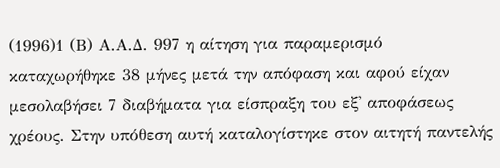(1996)1 (Β) Α.Α.Δ. 997 η αίτηση για παραμερισμό καταχωρήθηκε 38 μήνες μετά την απόφαση και αφού είχαν μεσολαβήσει 7 διαβήματα για είσπραξη του εξ' αποφάσεως χρέους. Στην υπόθεση αυτή καταλογίστηκε στον αιτητή παντελής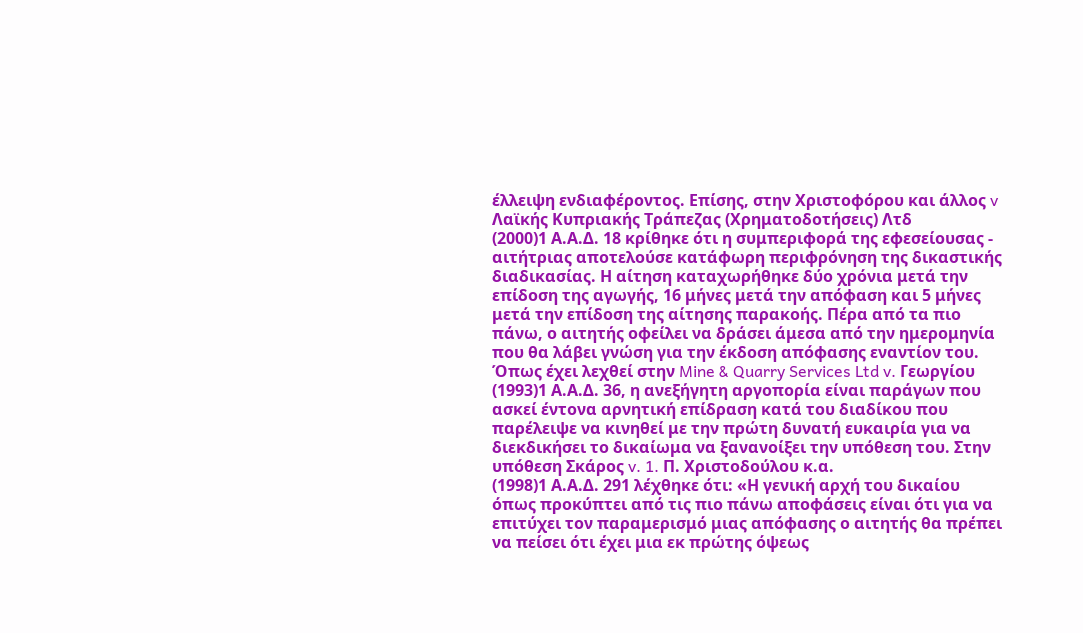έλλειψη ενδιαφέροντος. Επίσης, στην Χριστοφόρου και άλλος v Λαϊκής Κυπριακής Τράπεζας (Χρηματοδοτήσεις) Λτδ
(2000)1 Α.Α.Δ. 18 κρίθηκε ότι η συμπεριφορά της εφεσείουσας - αιτήτριας αποτελούσε κατάφωρη περιφρόνηση της δικαστικής διαδικασίας. Η αίτηση καταχωρήθηκε δύο χρόνια μετά την επίδοση της αγωγής, 16 μήνες μετά την απόφαση και 5 μήνες μετά την επίδοση της αίτησης παρακοής. Πέρα από τα πιο πάνω, ο αιτητής οφείλει να δράσει άμεσα από την ημερομηνία που θα λάβει γνώση για την έκδοση απόφασης εναντίον του. Όπως έχει λεχθεί στην Mine & Quarry Services Ltd v. Γεωργίου
(1993)1 Α.Α.Δ. 36, η ανεξήγητη αργοπορία είναι παράγων που ασκεί έντονα αρνητική επίδραση κατά του διαδίκου που παρέλειψε να κινηθεί με την πρώτη δυνατή ευκαιρία για να διεκδικήσει το δικαίωμα να ξανανοίξει την υπόθεση του. Στην υπόθεση Σκάρος v. 1. Π. Χριστοδούλου κ.α.
(1998)1 Α.Α.Δ. 291 λέχθηκε ότι: «Η γενική αρχή του δικαίου όπως προκύπτει από τις πιο πάνω αποφάσεις είναι ότι για να επιτύχει τον παραμερισμό μιας απόφασης ο αιτητής θα πρέπει να πείσει ότι έχει μια εκ πρώτης όψεως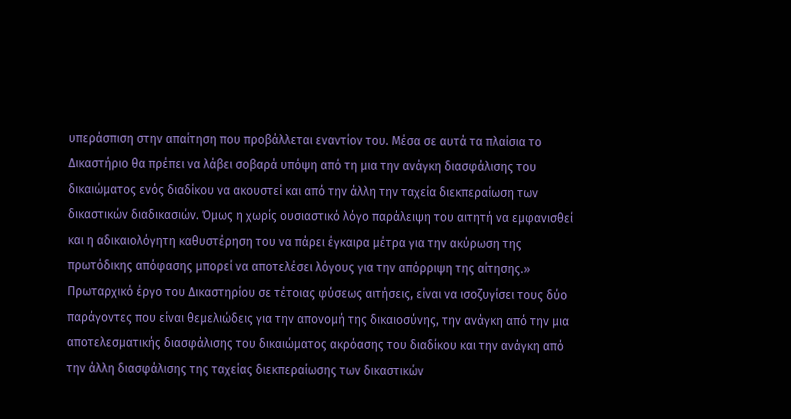υπεράσπιση στην απαίτηση που προβάλλεται εναντίον του. Μέσα σε αυτά τα πλαίσια το Δικαστήριο θα πρέπει να λάβει σοβαρά υπόψη από τη μια την ανάγκη διασφάλισης του δικαιώματος ενός διαδίκου να ακουστεί και από την άλλη την ταχεία διεκπεραίωση των δικαστικών διαδικασιών. Όμως η χωρίς ουσιαστικό λόγο παράλειψη του αιτητή να εμφανισθεί και η αδικαιολόγητη καθυστέρηση του να πάρει έγκαιρα μέτρα για την ακύρωση της πρωτόδικης απόφασης μπορεί να αποτελέσει λόγους για την απόρριψη της αίτησης.» Πρωταρχικό έργο του Δικαστηρίου σε τέτοιας φύσεως αιτήσεις, είναι να ισοζυγίσει τους δύο παράγοντες που είναι θεμελιώδεις για την απονομή της δικαιοσύνης, την ανάγκη από την μια αποτελεσματικής διασφάλισης του δικαιώματος ακρόασης του διαδίκου και την ανάγκη από την άλλη διασφάλισης της ταχείας διεκπεραίωσης των δικαστικών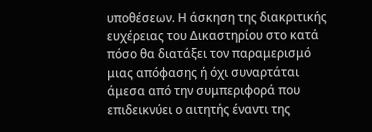υποθέσεων. Η άσκηση της διακριτικής ευχέρειας του Δικαστηρίου στο κατά πόσο θα διατάξει τον παραμερισμό μιας απόφασης ή όχι συναρτάται άμεσα από την συμπεριφορά που επιδεικνύει ο αιτητής έναντι της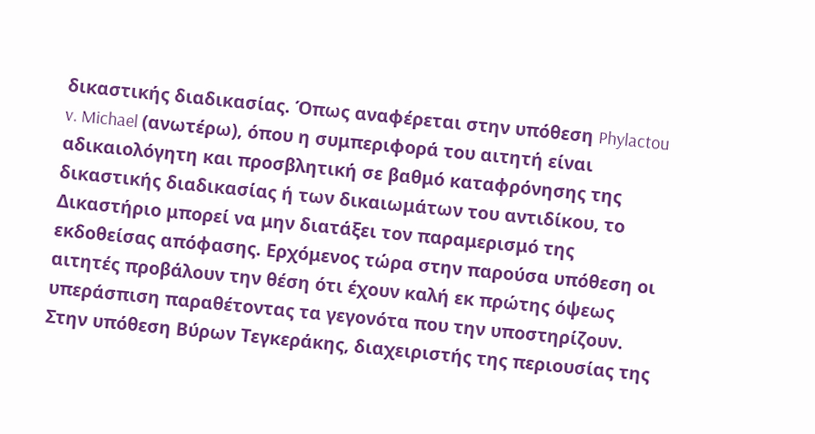δικαστικής διαδικασίας. Όπως αναφέρεται στην υπόθεση Phylactou v. Michael (ανωτέρω), όπου η συμπεριφορά του αιτητή είναι αδικαιολόγητη και προσβλητική σε βαθμό καταφρόνησης της δικαστικής διαδικασίας ή των δικαιωμάτων του αντιδίκου, το Δικαστήριο μπορεί να μην διατάξει τον παραμερισμό της εκδοθείσας απόφασης. Ερχόμενος τώρα στην παρούσα υπόθεση οι αιτητές προβάλουν την θέση ότι έχουν καλή εκ πρώτης όψεως υπεράσπιση παραθέτοντας τα γεγονότα που την υποστηρίζουν. Στην υπόθεση Βύρων Τεγκεράκης, διαχειριστής της περιουσίας της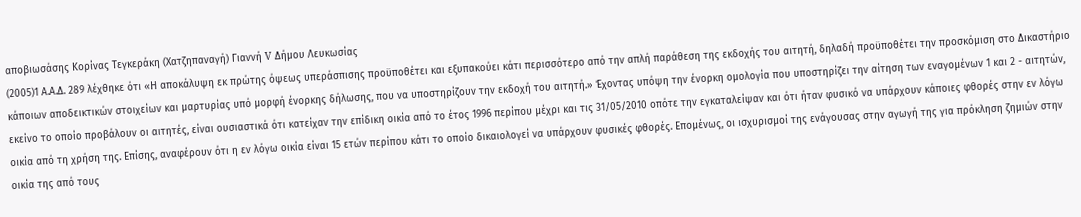αποβιωσάσης Κορίνας Τεγκεράκη (Χατζηπαναγή) Γιαννή V Δήμου Λευκωσίας
(2005)1 Α.Α.Δ. 289 λέχθηκε ότι «Η αποκάλυψη εκ πρώτης όψεως υπεράσπισης προϋποθέτει και εξυπακούει κάτι περισσότερο από την απλή παράθεση της εκδοχής του αιτητή, δηλαδή προϋποθέτει την προσκόμιση στο Δικαστήριο κάποιων αποδεικτικών στοιχείων και μαρτυρίας υπό μορφή ένορκης δήλωσης, που να υποστηρίζουν την εκδοχή του αιτητή.» Έχοντας υπόψη την ένορκη ομολογία που υποστηρίζει την αίτηση των εναγομένων 1 και 2 - αιτητών, εκείνο το οποίο προβάλουν οι αιτητές, είναι ουσιαστικά ότι κατείχαν την επίδικη οικία από το έτος 1996 περίπου μέχρι και τις 31/05/2010 οπότε την εγκαταλείψαν και ότι ήταν φυσικό να υπάρχουν κάποιες φθορές στην εν λόγω οικία από τη χρήση της. Επίσης, αναφέρουν ότι η εν λόγω οικία είναι 15 ετών περίπου κάτι το οποίο δικαιολογεί να υπάρχουν φυσικές φθορές. Επομένως, οι ισχυρισμοί της ενάγουσας στην αγωγή της για πρόκληση ζημιών στην οικία της από τους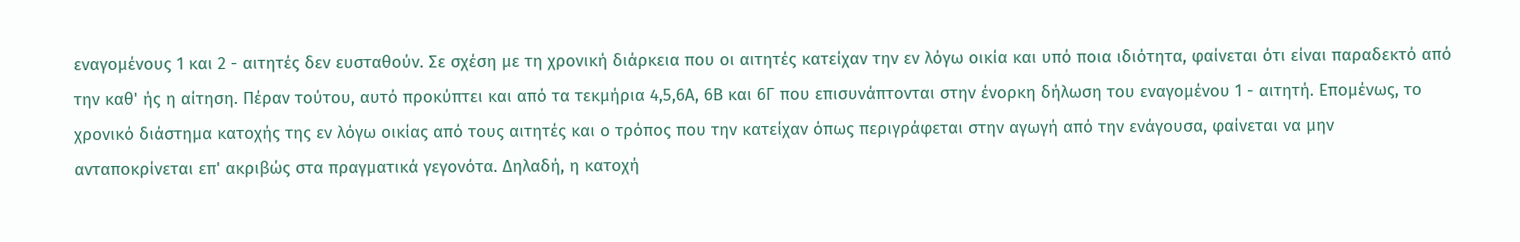εναγομένους 1 και 2 - αιτητές δεν ευσταθούν. Σε σχέση με τη χρονική διάρκεια που οι αιτητές κατείχαν την εν λόγω οικία και υπό ποια ιδιότητα, φαίνεται ότι είναι παραδεκτό από την καθ' ής η αίτηση. Πέραν τούτου, αυτό προκύπτει και από τα τεκμήρια 4,5,6Α, 6Β και 6Γ που επισυνάπτονται στην ένορκη δήλωση του εναγομένου 1 - αιτητή. Επομένως, το χρονικό διάστημα κατοχής της εν λόγω οικίας από τους αιτητές και ο τρόπος που την κατείχαν όπως περιγράφεται στην αγωγή από την ενάγουσα, φαίνεται να μην ανταποκρίνεται επ' ακριβώς στα πραγματικά γεγονότα. Δηλαδή, η κατοχή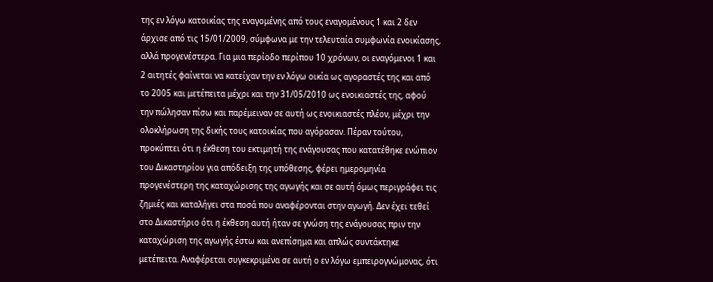της εν λόγω κατοικίας της εναγομένης από τους εναγομένους 1 και 2 δεν άρχισε από τις 15/01/2009, σύμφωνα με την τελευταία συμφωνία ενοικίασης, αλλά προγενέστερα. Για μια περίοδο περίπου 10 χρόνων, οι εναγόμενοι 1 και 2 αιτητές φαίνεται να κατείχαν την εν λόγω οικία ως αγοραστές της και από το 2005 και μετέπειτα μέχρι και την 31/05/2010 ως ενοικιαστές της, αφού την πώλησαν πίσω και παρέμειναν σε αυτή ως ενοικιαστές πλέον, μέχρι την ολοκλήρωση της δικής τους κατοικίας που αγόρασαν. Πέραν τούτου, προκύπτει ότι η έκθεση του εκτιμητή της ενάγουσας που κατατέθηκε ενώπιον του Δικαστηρίου για απόδειξη της υπόθεσης, φέρει ημερομηνία προγενέστερη της καταχώρισης της αγωγής και σε αυτή όμως περιγράφει τις ζημιές και καταλήγει στα ποσά που αναφέρονται στην αγωγή. Δεν έχει τεθεί στο Δικαστήριο ότι η έκθεση αυτή ήταν σε γνώση της ενάγουσας πριν την καταχώριση της αγωγής έστω και ανεπίσημα και απλώς συντάκτηκε μετέπειτα. Αναφέρεται συγκεκριμένα σε αυτή ο εν λόγω εμπειρογνώμονας, ότι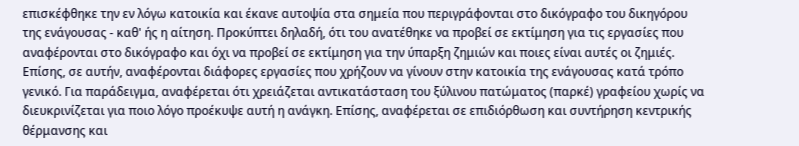επισκέφθηκε την εν λόγω κατοικία και έκανε αυτοψία στα σημεία που περιγράφονται στο δικόγραφο του δικηγόρου της ενάγουσας - καθ' ής η αίτηση. Προκύπτει δηλαδή, ότι του ανατέθηκε να προβεί σε εκτίμηση για τις εργασίες που αναφέρονται στο δικόγραφο και όχι να προβεί σε εκτίμηση για την ύπαρξη ζημιών και ποιες είναι αυτές οι ζημιές. Επίσης, σε αυτήν, αναφέρονται διάφορες εργασίες που χρήζουν να γίνουν στην κατοικία της ενάγουσας κατά τρόπο γενικό. Για παράδειγμα, αναφέρεται ότι χρειάζεται αντικατάσταση του ξύλινου πατώματος (παρκέ) γραφείου χωρίς να διευκρινίζεται για ποιο λόγο προέκυψε αυτή η ανάγκη. Επίσης, αναφέρεται σε επιδιόρθωση και συντήρηση κεντρικής θέρμανσης και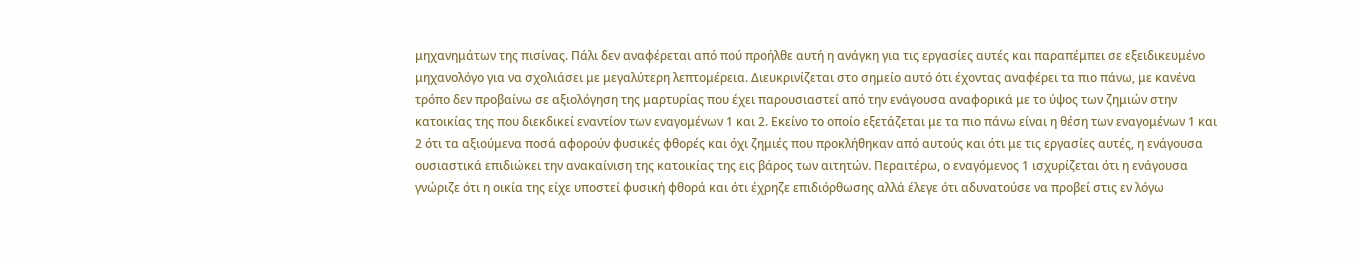μηχανημάτων της πισίνας. Πάλι δεν αναφέρεται από πού προήλθε αυτή η ανάγκη για τις εργασίες αυτές και παραπέμπει σε εξειδικευμένο μηχανολόγο για να σχολιάσει με μεγαλύτερη λεπτομέρεια. Διευκρινίζεται στο σημείο αυτό ότι έχοντας αναφέρει τα πιο πάνω, με κανένα τρόπο δεν προβαίνω σε αξιολόγηση της μαρτυρίας που έχει παρουσιαστεί από την ενάγουσα αναφορικά με το ύψος των ζημιών στην κατοικίας της που διεκδικεί εναντίον των εναγομένων 1 και 2. Εκείνο το οποίο εξετάζεται με τα πιο πάνω είναι η θέση των εναγομένων 1 και 2 ότι τα αξιούμενα ποσά αφορούν φυσικές φθορές και όχι ζημιές που προκλήθηκαν από αυτούς και ότι με τις εργασίες αυτές, η ενάγουσα ουσιαστικά επιδιώκει την ανακαίνιση της κατοικίας της εις βάρος των αιτητών. Περαιτέρω, ο εναγόμενος 1 ισχυρίζεται ότι η ενάγουσα γνώριζε ότι η οικία της είχε υποστεί φυσική φθορά και ότι έχρηζε επιδιόρθωσης αλλά έλεγε ότι αδυνατούσε να προβεί στις εν λόγω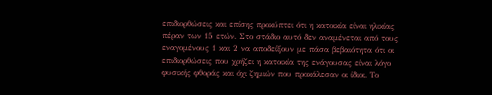επιδιορθώσεις και επίσης προκύπτει ότι η κατοικία είναι ηλικίας πέραν των 15 ετών. Στο στάδιο αυτό δεν αναμένεται από τους εναγομένους 1 και 2 να αποδείξουν με πάσα βεβαιότητα ότι οι επιδιορθώσεις που χρήζει η κατοικία της ενάγουσας είναι λόγο φυσικής φθοράς και όχι ζημιών που προκάλεσαν οι ίδιοι. Το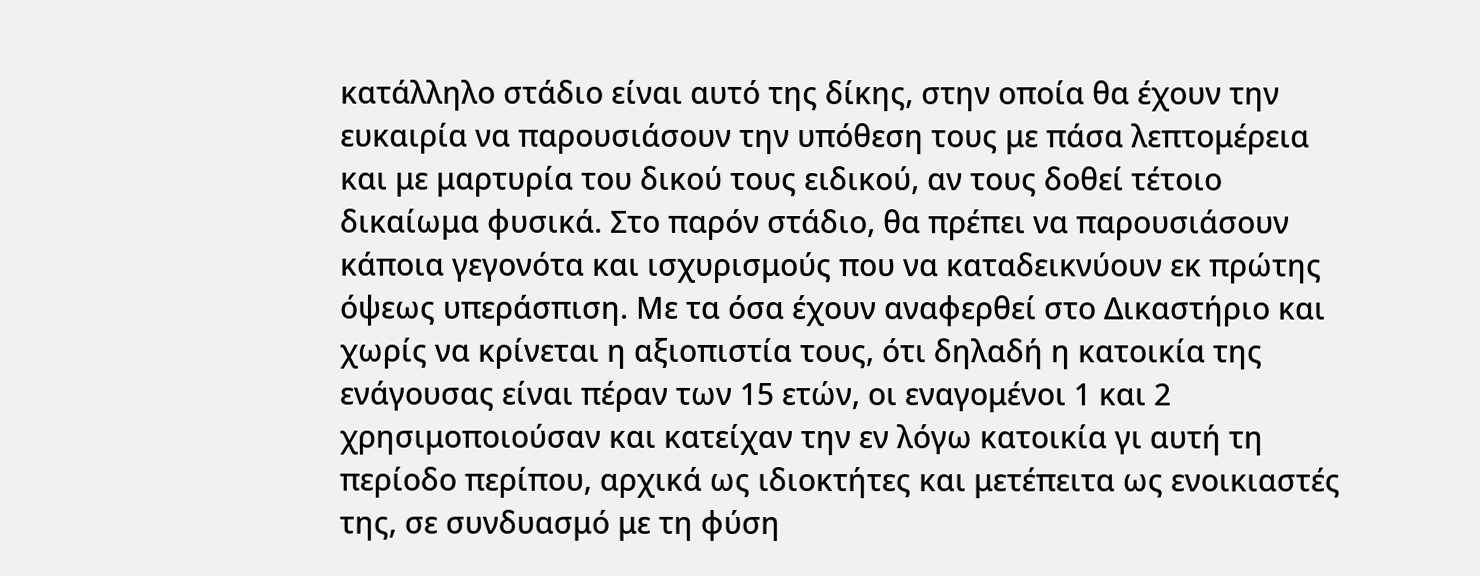κατάλληλο στάδιο είναι αυτό της δίκης, στην οποία θα έχουν την ευκαιρία να παρουσιάσουν την υπόθεση τους με πάσα λεπτομέρεια και με μαρτυρία του δικού τους ειδικού, αν τους δοθεί τέτοιο δικαίωμα φυσικά. Στο παρόν στάδιο, θα πρέπει να παρουσιάσουν κάποια γεγονότα και ισχυρισμούς που να καταδεικνύουν εκ πρώτης όψεως υπεράσπιση. Με τα όσα έχουν αναφερθεί στο Δικαστήριο και χωρίς να κρίνεται η αξιοπιστία τους, ότι δηλαδή η κατοικία της ενάγουσας είναι πέραν των 15 ετών, οι εναγομένοι 1 και 2 χρησιμοποιούσαν και κατείχαν την εν λόγω κατοικία γι αυτή τη περίοδο περίπου, αρχικά ως ιδιοκτήτες και μετέπειτα ως ενοικιαστές της, σε συνδυασμό με τη φύση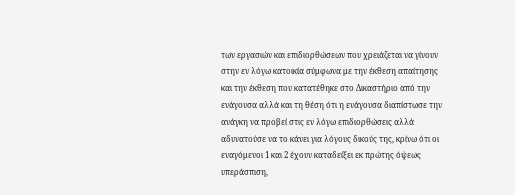των εργασιών και επιδιορθώσεων που χρειάζεται να γίνουν στην εν λόγω κατοικία σύμφωνα με την έκθεση απαίτησης και την έκθεση που κατατέθηκε στο Δικαστήριο από την ενάγουσα αλλά και τη θέση ότι η ενάγουσα διαπίστωσε την ανάγκη να προβεί στις εν λόγω επιδιορθώσεις αλλά αδυνατούσε να το κάνει για λόγους δικούς της, κρίνω ότι οι εναγόμενοι 1 και 2 έχουν καταδείξει εκ πρώτης όψεως υπεράσπιση,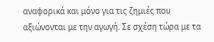αναφορικά και μόνο για τις ζημιές που αξιώνονται με την αγωγή. Σε σχέση τώρα με τα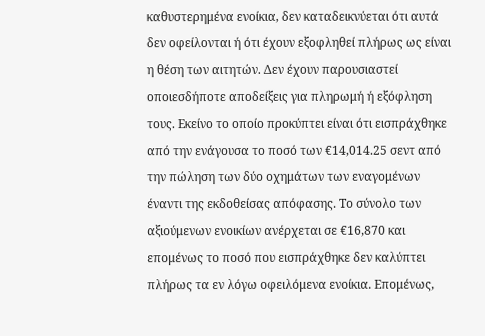καθυστερημένα ενοίκια, δεν καταδεικνύεται ότι αυτά δεν οφείλονται ή ότι έχουν εξοφληθεί πλήρως ως είναι η θέση των αιτητών. Δεν έχουν παρουσιαστεί οποιεσδήποτε αποδείξεις για πληρωμή ή εξόφληση τους. Εκείνο το οποίο προκύπτει είναι ότι εισπράχθηκε από την ενάγουσα το ποσό των €14,014.25 σεντ από την πώληση των δύο οχημάτων των εναγομένων έναντι της εκδοθείσας απόφασης. Το σύνολο των αξιούμενων ενοικίων ανέρχεται σε €16,870 και επομένως το ποσό που εισπράχθηκε δεν καλύπτει πλήρως τα εν λόγω οφειλόμενα ενοίκια. Επομένως,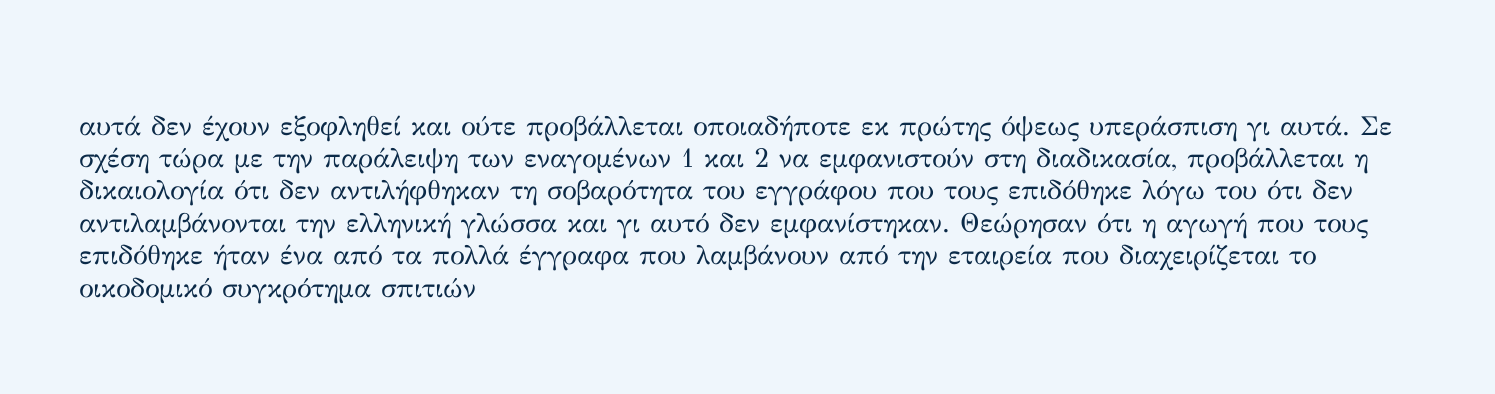αυτά δεν έχουν εξοφληθεί και ούτε προβάλλεται οποιαδήποτε εκ πρώτης όψεως υπεράσπιση γι αυτά. Σε σχέση τώρα με την παράλειψη των εναγομένων 1 και 2 να εμφανιστούν στη διαδικασία, προβάλλεται η δικαιολογία ότι δεν αντιλήφθηκαν τη σοβαρότητα του εγγράφου που τους επιδόθηκε λόγω του ότι δεν αντιλαμβάνονται την ελληνική γλώσσα και γι αυτό δεν εμφανίστηκαν. Θεώρησαν ότι η αγωγή που τους επιδόθηκε ήταν ένα από τα πολλά έγγραφα που λαμβάνουν από την εταιρεία που διαχειρίζεται το οικοδομικό συγκρότημα σπιτιών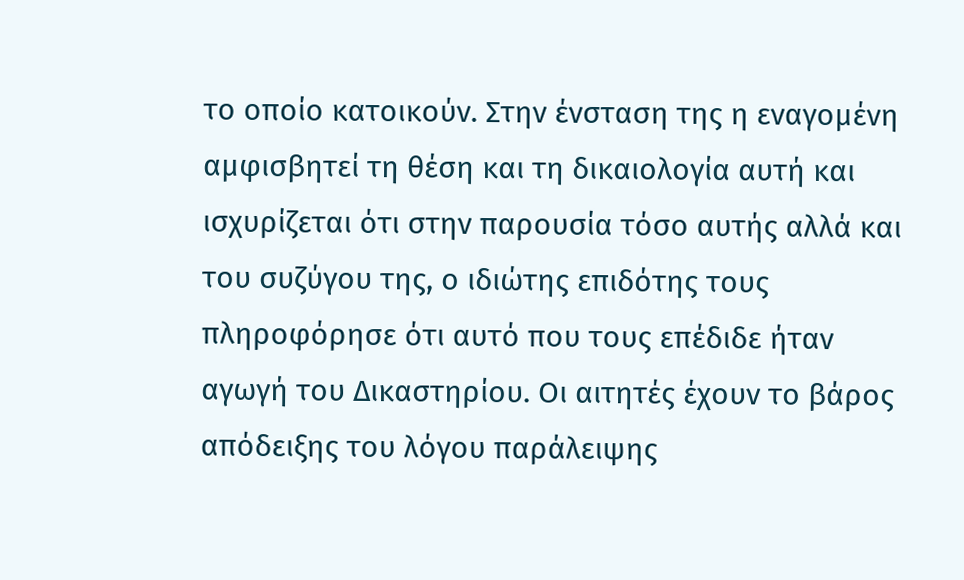το οποίο κατοικούν. Στην ένσταση της η εναγομένη αμφισβητεί τη θέση και τη δικαιολογία αυτή και ισχυρίζεται ότι στην παρουσία τόσο αυτής αλλά και του συζύγου της, ο ιδιώτης επιδότης τους πληροφόρησε ότι αυτό που τους επέδιδε ήταν αγωγή του Δικαστηρίου. Οι αιτητές έχουν το βάρος απόδειξης του λόγου παράλειψης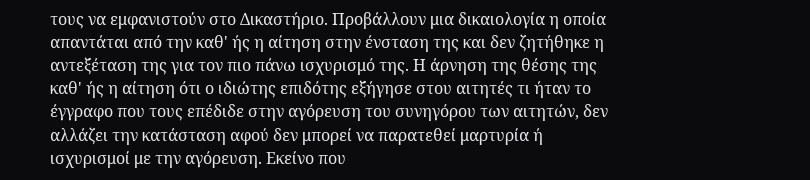τους να εμφανιστούν στο Δικαστήριο. Προβάλλουν μια δικαιολογία η οποία απαντάται από την καθ' ής η αίτηση στην ένσταση της και δεν ζητήθηκε η αντεξέταση της για τον πιο πάνω ισχυρισμό της. Η άρνηση της θέσης της καθ' ής η αίτηση ότι ο ιδιώτης επιδότης εξήγησε στου αιτητές τι ήταν το έγγραφο που τους επέδιδε στην αγόρευση του συνηγόρου των αιτητών, δεν αλλάζει την κατάσταση αφού δεν μπορεί να παρατεθεί μαρτυρία ή ισχυρισμοί με την αγόρευση. Εκείνο που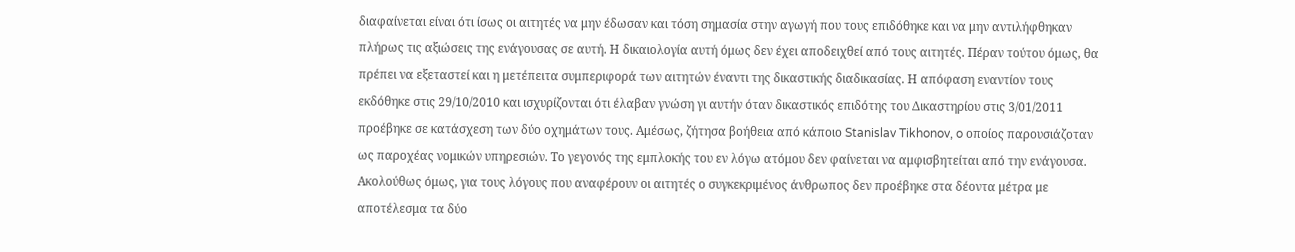διαφαίνεται είναι ότι ίσως οι αιτητές να μην έδωσαν και τόση σημασία στην αγωγή που τους επιδόθηκε και να μην αντιλήφθηκαν πλήρως τις αξιώσεις της ενάγουσας σε αυτή. Η δικαιολογία αυτή όμως δεν έχει αποδειχθεί από τους αιτητές. Πέραν τούτου όμως, θα πρέπει να εξεταστεί και η μετέπειτα συμπεριφορά των αιτητών έναντι της δικαστικής διαδικασίας. Η απόφαση εναντίον τους εκδόθηκε στις 29/10/2010 και ισχυρίζονται ότι έλαβαν γνώση γι αυτήν όταν δικαστικός επιδότης του Δικαστηρίου στις 3/01/2011 προέβηκε σε κατάσχεση των δύο οχημάτων τους. Αμέσως, ζήτησα βοήθεια από κάποιο Stanislav Tikhonov, o οποίος παρουσιάζοταν ως παροχέας νομικών υπηρεσιών. Το γεγονός της εμπλοκής του εν λόγω ατόμου δεν φαίνεται να αμφισβητείται από την ενάγουσα. Ακολούθως όμως, για τους λόγους που αναφέρουν οι αιτητές ο συγκεκριμένος άνθρωπος δεν προέβηκε στα δέοντα μέτρα με αποτέλεσμα τα δύο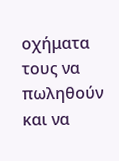οχήματα τους να πωληθούν και να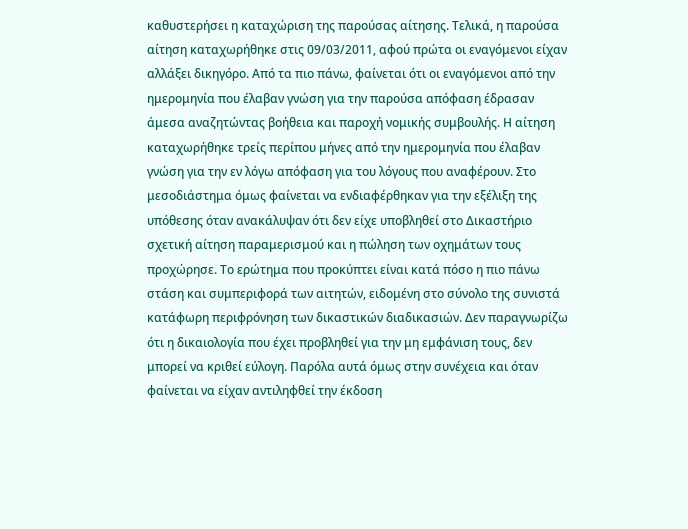καθυστερήσει η καταχώριση της παρούσας αίτησης. Τελικά, η παρούσα αίτηση καταχωρήθηκε στις 09/03/2011, αφού πρώτα οι εναγόμενοι είχαν αλλάξει δικηγόρο. Από τα πιο πάνω, φαίνεται ότι οι εναγόμενοι από την ημερομηνία που έλαβαν γνώση για την παρούσα απόφαση έδρασαν άμεσα αναζητώντας βοήθεια και παροχή νομικής συμβουλής. Η αίτηση καταχωρήθηκε τρείς περίπου μήνες από την ημερομηνία που έλαβαν γνώση για την εν λόγω απόφαση για του λόγους που αναφέρουν. Στο μεσοδιάστημα όμως φαίνεται να ενδιαφέρθηκαν για την εξέλιξη της υπόθεσης όταν ανακάλυψαν ότι δεν είχε υποβληθεί στο Δικαστήριο σχετική αίτηση παραμερισμού και η πώληση των οχημάτων τους προχώρησε. Το ερώτημα που προκύπτει είναι κατά πόσο η πιο πάνω στάση και συμπεριφορά των αιτητών, ειδομένη στο σύνολο της συνιστά κατάφωρη περιφρόνηση των δικαστικών διαδικασιών. Δεν παραγνωρίζω ότι η δικαιολογία που έχει προβληθεί για την μη εμφάνιση τους, δεν μπορεί να κριθεί εύλογη. Παρόλα αυτά όμως στην συνέχεια και όταν φαίνεται να είχαν αντιληφθεί την έκδοση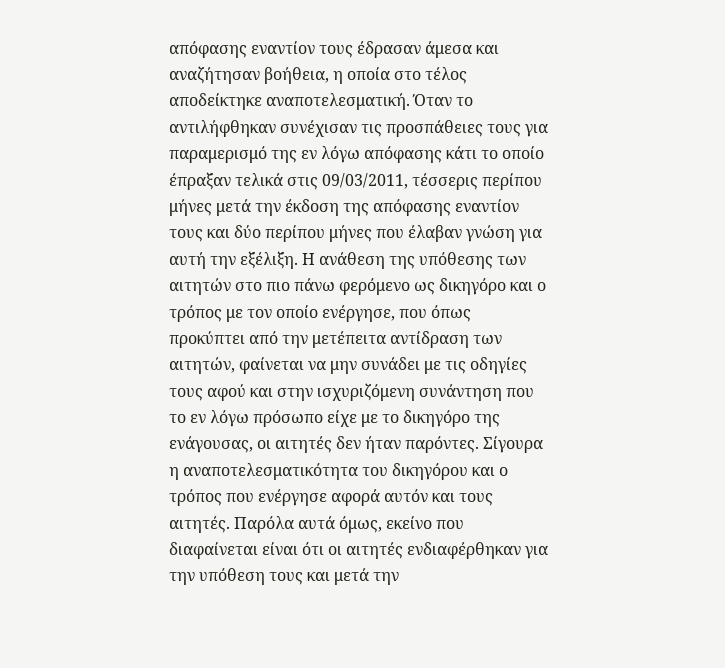απόφασης εναντίον τους έδρασαν άμεσα και αναζήτησαν βοήθεια, η οποία στο τέλος αποδείκτηκε αναποτελεσματική. Όταν το αντιλήφθηκαν συνέχισαν τις προσπάθειες τους για παραμερισμό της εν λόγω απόφασης κάτι το οποίο έπραξαν τελικά στις 09/03/2011, τέσσερις περίπου μήνες μετά την έκδοση της απόφασης εναντίον τους και δύο περίπου μήνες που έλαβαν γνώση για αυτή την εξέλιξη. Η ανάθεση της υπόθεσης των αιτητών στο πιο πάνω φερόμενο ως δικηγόρο και ο τρόπος με τον οποίο ενέργησε, που όπως προκύπτει από την μετέπειτα αντίδραση των αιτητών, φαίνεται να μην συνάδει με τις οδηγίες τους αφού και στην ισχυριζόμενη συνάντηση που το εν λόγω πρόσωπο είχε με το δικηγόρο της ενάγουσας, οι αιτητές δεν ήταν παρόντες. Σίγουρα η αναποτελεσματικότητα του δικηγόρου και ο τρόπος που ενέργησε αφορά αυτόν και τους αιτητές. Παρόλα αυτά όμως, εκείνο που διαφαίνεται είναι ότι οι αιτητές ενδιαφέρθηκαν για την υπόθεση τους και μετά την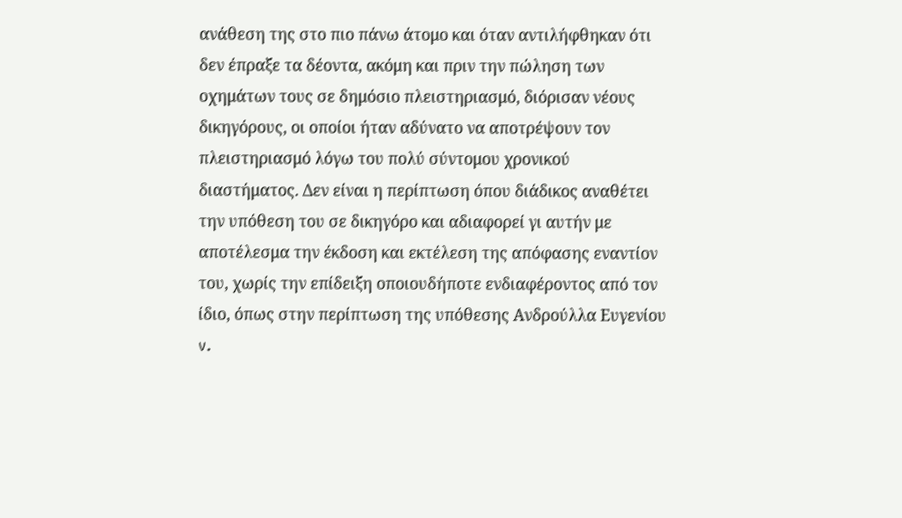ανάθεση της στο πιο πάνω άτομο και όταν αντιλήφθηκαν ότι δεν έπραξε τα δέοντα, ακόμη και πριν την πώληση των οχημάτων τους σε δημόσιο πλειστηριασμό, διόρισαν νέους δικηγόρους, οι οποίοι ήταν αδύνατο να αποτρέψουν τον πλειστηριασμό λόγω του πολύ σύντομου χρονικού διαστήματος. Δεν είναι η περίπτωση όπου διάδικος αναθέτει την υπόθεση του σε δικηγόρο και αδιαφορεί γι αυτήν με αποτέλεσμα την έκδοση και εκτέλεση της απόφασης εναντίον του, χωρίς την επίδειξη οποιουδήποτε ενδιαφέροντος από τον ίδιο, όπως στην περίπτωση της υπόθεσης Ανδρούλλα Ευγενίου v.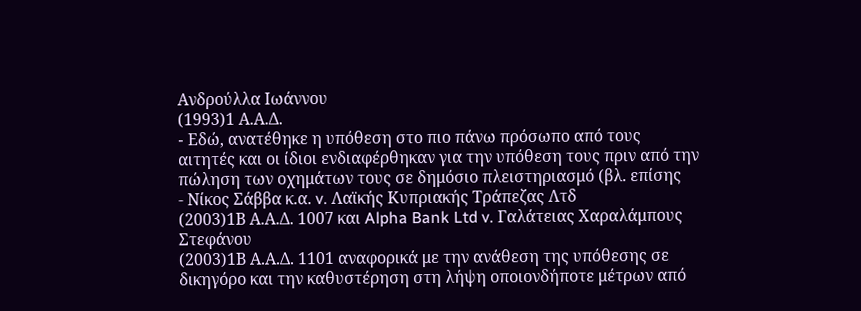Ανδρούλλα Ιωάννου
(1993)1 Α.Α.Δ.
- Eδώ, ανατέθηκε η υπόθεση στο πιο πάνω πρόσωπο από τους αιτητές και οι ίδιοι ενδιαφέρθηκαν για την υπόθεση τους πριν από την πώληση των οχημάτων τους σε δημόσιο πλειστηριασμό (βλ. επίσης
- Νίκος Σάββα κ.α. v. Λαϊκής Κυπριακής Τράπεζας Λτδ
(2003)1Β Α.Α.Δ. 1007 και Alpha Bank Ltd v. Γαλάτειας Χαραλάμπους Στεφάνου
(2003)1Β Α.Α.Δ. 1101 αναφορικά με την ανάθεση της υπόθεσης σε δικηγόρο και την καθυστέρηση στη λήψη οποιονδήποτε μέτρων από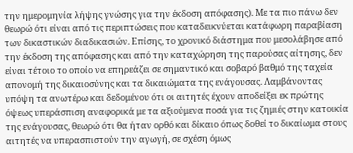την ημερομηνία λήψης γνώσης για την έκδοση απόφασης). Με τα πιο πάνω δεν θεωρώ ότι είναι από τις περιπτώσεις που καταδεικνύεται κατάφωρη παραβίαση των δικαστικών διαδικασιών. Επίσης, το χρονικό διάστημα που μεσολάβησε από την έκδοση της απόφασης και από την καταχώρηση της παρούσας αίτησης, δεν είναι τέτοιο το οποίο να επηρεάζει σε σημαντικό και σοβαρό βαθμό της ταχεία απονομή της δικαιοσύνης και τα δικαιώματα της ενάγουσας. Λαμβάνοντας υπόψη τα ανωτέρω και δεδομένου ότι οι αιτητές έχουν αποδείξει εκ πρώτης όψεως υπεράσπιση αναφορικά με τα αξιούμενα ποσά για τις ζημιές στην κατοικία της ενάγουσας, θεωρώ ότι θα ήταν ορθό και δίκαιο όπως δοθεί το δικαίωμα στους αιτητές να υπερασπιστούν την αγωγή, σε σχέση όμως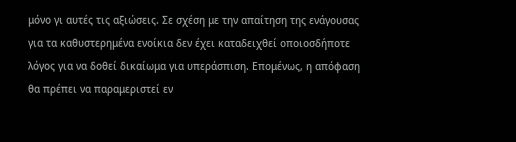μόνο γι αυτές τις αξιώσεις. Σε σχέση με την απαίτηση της ενάγουσας για τα καθυστερημένα ενοίκια δεν έχει καταδειχθεί οποιοσδήποτε λόγος για να δοθεί δικαίωμα για υπεράσπιση. Επομένως, η απόφαση θα πρέπει να παραμεριστεί εν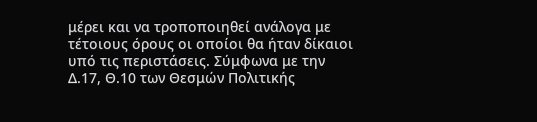μέρει και να τροποποιηθεί ανάλογα με τέτοιους όρους οι οποίοι θα ήταν δίκαιοι υπό τις περιστάσεις. Σύμφωνα με την Δ.17, Θ.10 των Θεσμών Πολιτικής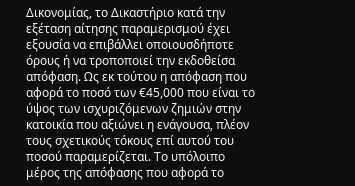Δικονομίας, το Δικαστήριο κατά την εξέταση αίτησης παραμερισμού έχει εξουσία να επιβάλλει οποιουσδήποτε όρους ή να τροποποιεί την εκδοθείσα απόφαση. Ως εκ τούτου η απόφαση που αφορά το ποσό των €45,000 που είναι το ύψος των ισχυριζόμενων ζημιών στην κατοικία που αξιώνει η ενάγουσα, πλέον τους σχετικούς τόκους επί αυτού του ποσού παραμερίζεται. Το υπόλοιπο μέρος της απόφασης που αφορά το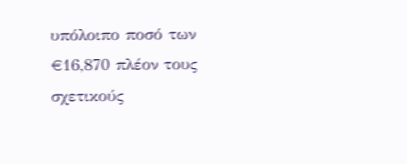υπόλοιπο ποσό των €16,870 πλέον τους σχετικούς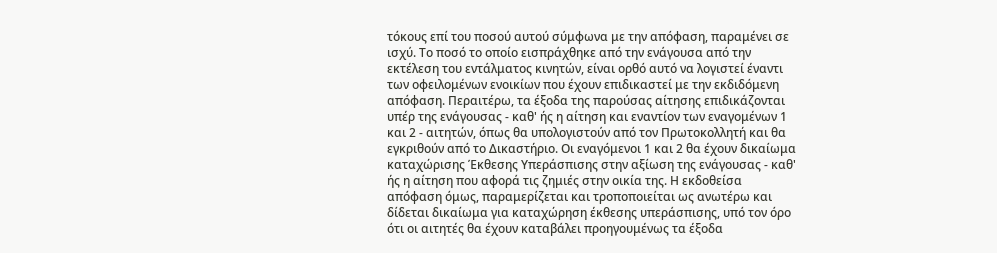τόκους επί του ποσού αυτού σύμφωνα με την απόφαση, παραμένει σε ισχύ. Το ποσό το οποίο εισπράχθηκε από την ενάγουσα από την εκτέλεση του εντάλματος κινητών, είναι ορθό αυτό να λογιστεί έναντι των οφειλομένων ενοικίων που έχουν επιδικαστεί με την εκδιδόμενη απόφαση. Περαιτέρω, τα έξοδα της παρούσας αίτησης επιδικάζονται υπέρ της ενάγουσας - καθ' ής η αίτηση και εναντίον των εναγομένων 1 και 2 - αιτητών, όπως θα υπολογιστούν από τον Πρωτοκολλητή και θα εγκριθούν από το Δικαστήριο. Οι εναγόμενοι 1 και 2 θα έχουν δικαίωμα καταχώρισης Έκθεσης Υπεράσπισης στην αξίωση της ενάγουσας - καθ' ής η αίτηση που αφορά τις ζημιές στην οικία της. Η εκδοθείσα απόφαση όμως, παραμερίζεται και τροποποιείται ως ανωτέρω και δίδεται δικαίωμα για καταχώρηση έκθεσης υπεράσπισης, υπό τον όρο ότι οι αιτητές θα έχουν καταβάλει προηγουμένως τα έξοδα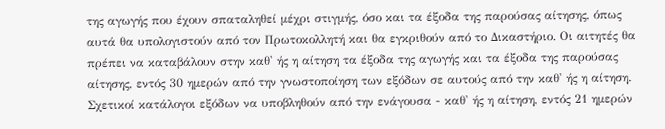της αγωγής που έχουν σπαταληθεί μέχρι στιγμής, όσο και τα έξοδα της παρούσας αίτησης, όπως αυτά θα υπολογιστούν από τον Πρωτοκολλητή και θα εγκριθούν από το Δικαστήριο. Οι αιτητές θα πρέπει να καταβάλουν στην καθ' ής η αίτηση τα έξοδα της αγωγής και τα έξοδα της παρούσας αίτησης, εντός 30 ημερών από την γνωστοποίηση των εξόδων σε αυτούς από την καθ' ής η αίτηση. Σχετικοί κατάλογοι εξόδων να υποβληθούν από την ενάγουσα - καθ' ής η αίτηση, εντός 21 ημερών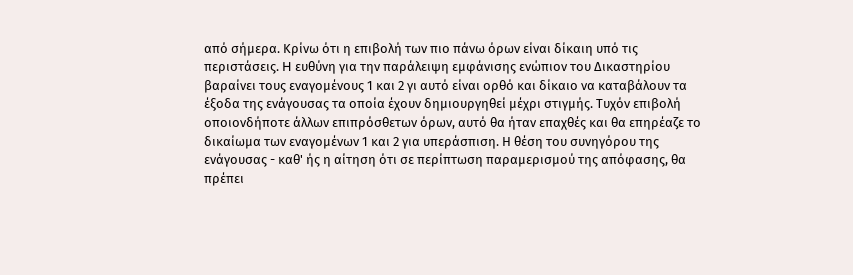από σήμερα. Κρίνω ότι η επιβολή των πιο πάνω όρων είναι δίκαιη υπό τις περιστάσεις. H ευθύνη για την παράλειψη εμφάνισης ενώπιον του Δικαστηρίου βαραίνει τους εναγομένους 1 και 2 γι αυτό είναι ορθό και δίκαιο να καταβάλουν τα έξοδα της ενάγουσας τα οποία έχουν δημιουργηθεί μέχρι στιγμής. Τυχόν επιβολή οποιονδήποτε άλλων επιπρόσθετων όρων, αυτό θα ήταν επαχθές και θα επηρέαζε το δικαίωμα των εναγομένων 1 και 2 για υπεράσπιση. Η θέση του συνηγόρου της ενάγουσας - καθ' ής η αίτηση ότι σε περίπτωση παραμερισμού της απόφασης, θα πρέπει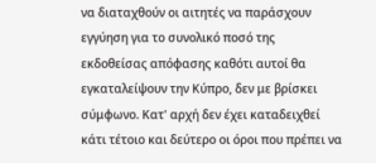να διαταχθούν οι αιτητές να παράσχουν εγγύηση για το συνολικό ποσό της εκδοθείσας απόφασης καθότι αυτοί θα εγκαταλείψουν την Κύπρο, δεν με βρίσκει σύμφωνο. Κατ' αρχή δεν έχει καταδειχθεί κάτι τέτοιο και δεύτερο οι όροι που πρέπει να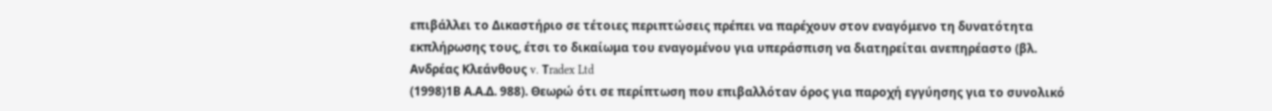επιβάλλει το Δικαστήριο σε τέτοιες περιπτώσεις πρέπει να παρέχουν στον εναγόμενο τη δυνατότητα εκπλήρωσης τους, έτσι το δικαίωμα του εναγομένου για υπεράσπιση να διατηρείται ανεπηρέαστο (βλ. Ανδρέας Κλεάνθους v. Τradex Ltd
(1998)1Β Α.Α.Δ. 988). Θεωρώ ότι σε περίπτωση που επιβαλλόταν όρος για παροχή εγγύησης για το συνολικό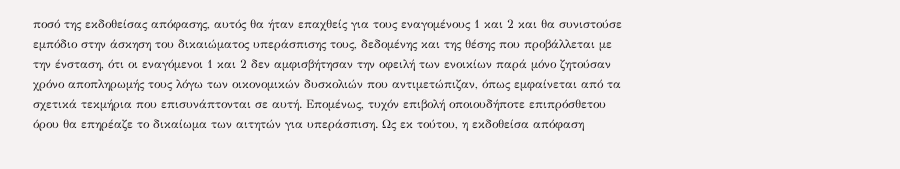ποσό της εκδοθείσας απόφασης, αυτός θα ήταν επαχθείς για τους εναγομένους 1 και 2 και θα συνιστούσε εμπόδιο στην άσκηση του δικαιώματος υπεράσπισης τους, δεδομένης και της θέσης που προβάλλεται με την ένσταση, ότι οι εναγόμενοι 1 και 2 δεν αμφισβήτησαν την οφειλή των ενοικίων παρά μόνο ζητούσαν χρόνο αποπληρωμής τους λόγω των οικονομικών δυσκολιών που αντιμετώπιζαν, όπως εμφαίνεται από τα σχετικά τεκμήρια που επισυνάπτονται σε αυτή. Επομένως, τυχόν επιβολή οποιουδήποτε επιπρόσθετου όρου θα επηρέαζε το δικαίωμα των αιτητών για υπεράσπιση. Ως εκ τούτου, η εκδοθείσα απόφαση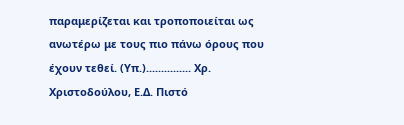παραμερίζεται και τροποποιείται ως ανωτέρω με τους πιο πάνω όρους που έχουν τεθεί. (Υπ.)............... Χρ. Χριστοδούλου, Ε.Δ. Πιστό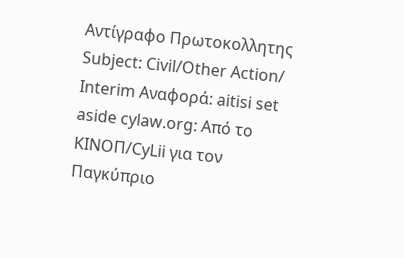Αντίγραφο Πρωτοκολλητης Subject: Civil/Other Action/ Interim Aναφορά: aitisi set aside cylaw.org: Από το ΚΙΝOΠ/CyLii για τον Παγκύπριο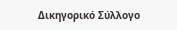Δικηγορικό Σύλλογο